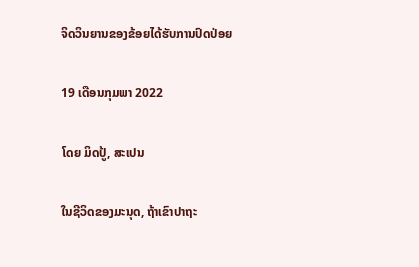ຈິດວິນຍານຂອງຂ້ອຍໄດ້ຮັບການປົດປ່ອຍ

19 ເດືອນກຸມພາ 2022

ໂດຍ ມິດປູ້, ສະເປນ

ໃນຊີວິດຂອງມະນຸດ, ຖ້າເຂົາປາຖະ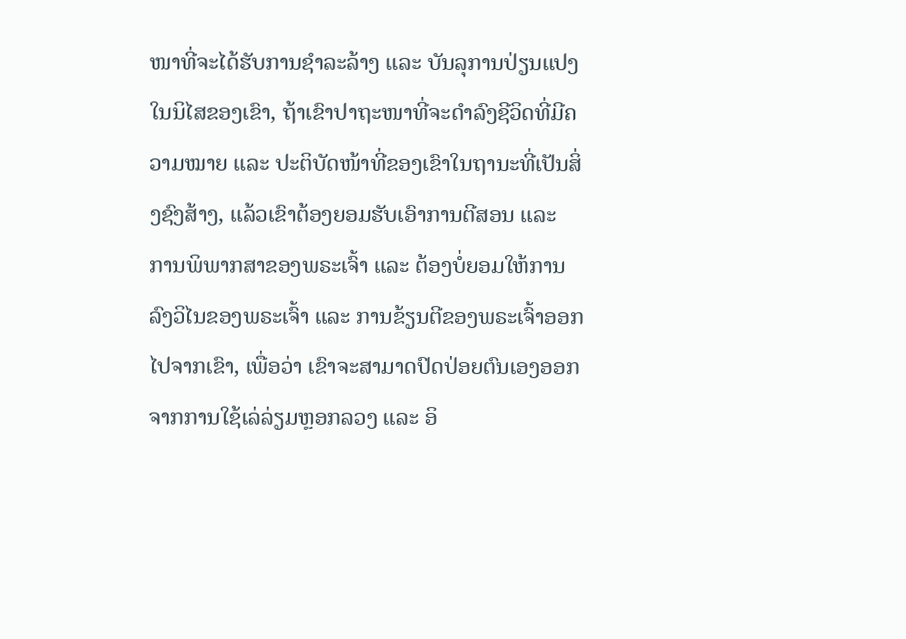ໜາທີ່ຈະໄດ້ຮັບການຊໍາລະລ້າງ ແລະ ບັນລຸການປ່ຽນແປງໃນນິໄສຂອງເຂົາ, ຖ້າເຂົາປາຖະໜາທີ່ຈະດຳລົງຊີວິດທີ່ມີຄວາມໝາຍ ແລະ ປະຕິບັດໜ້າທີ່ຂອງເຂົາໃນຖານະທີ່ເປັນສິ່ງຊົງສ້າງ, ແລ້ວເຂົາຕ້ອງຍອມຮັບເອົາການຕີສອນ ແລະ ການພິພາກສາຂອງພຣະເຈົ້າ ແລະ ຕ້ອງບໍ່ຍອມໃຫ້ການລົງວິໄນຂອງພຣະເຈົ້າ ແລະ ການຂ້ຽນຕີຂອງພຣະເຈົ້າອອກໄປຈາກເຂົາ, ເພື່ອວ່າ ເຂົາຈະສາມາດປົດປ່ອຍຕົນເອງອອກຈາກການໃຊ້ເລ່ລ່ຽມຫຼອກລວງ ແລະ ອິ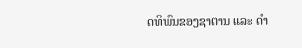ດທິພົນຂອງຊາຕານ ແລະ ດຳ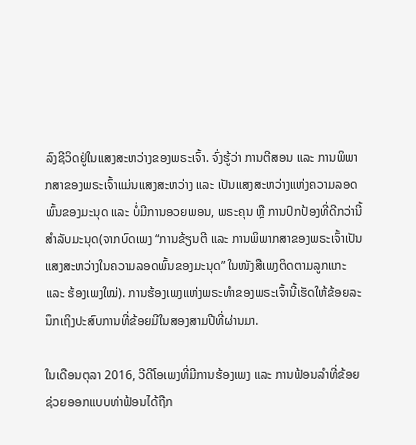ລົງຊີວິດຢູ່ໃນແສງສະຫວ່າງຂອງພຣະເຈົ້າ. ຈົ່ງຮູ້ວ່າ ການຕີສອນ ແລະ ການພິພາກສາຂອງພຣະເຈົ້າແມ່ນແສງສະຫວ່າງ ແລະ ເປັນແສງສະຫວ່າງແຫ່ງຄວາມລອດພົ້ນຂອງມະນຸດ ແລະ ບໍ່ມີການອວຍພອນ, ພຣະຄຸນ ຫຼື ການປົກປ້ອງທີ່ດີກວ່ານີ້ສຳລັບມະນຸດ(ຈາກບົດເພງ “ການຂ້ຽນຕີ ແລະ ການພິພາກສາຂອງພຣະເຈົ້າເປັນແສງສະຫວ່າງໃນຄວາມລອດພົ້ນຂອງມະນຸດ” ໃນໜັງສືເພງຕິດຕາມລູກແກະ ແລະ ຮ້ອງເພງໃໝ່). ການຮ້ອງເພງແຫ່ງພຣະທຳຂອງພຣະເຈົ້ານີ້ເຮັດໃຫ້ຂ້ອຍລະນຶກເຖິງປະສົບການທີ່ຂ້ອຍມີໃນສອງສາມປີທີ່ຜ່ານມາ.

ໃນເດືອນຕຸລາ 2016, ວີດີໂອເພງທີ່ມີການຮ້ອງເພງ ແລະ ການຟ້ອນລຳທີ່ຂ້ອຍຊ່ວຍອອກແບບທ່າຟ້ອນໄດ້ຖືກ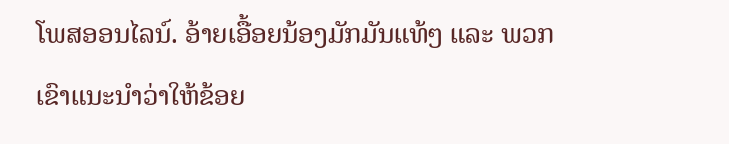ໂພສອອນໄລນ໌. ອ້າຍເອື້ອຍນ້ອງມັກມັນແທ້ໆ ແລະ ພວກເຂົາແນະນຳວ່າໃຫ້ຂ້ອຍ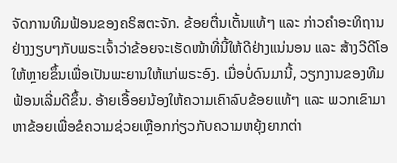ຈັດການທີມຟ້ອນຂອງຄຣິສຕະຈັກ. ຂ້ອຍຕື່ນເຕັ້ນແທ້ໆ ແລະ ກ່າວຄຳອະທິຖານຢ່າງງຽບໆກັບພຣະເຈົ້າວ່າຂ້ອຍຈະເຮັດໜ້າທີ່ນີ້ໃຫ້ດີຢ່າງແນ່ນອນ ແລະ ສ້າງວີດີໂອໃຫ້ຫຼາຍຂຶ້ນເພື່ອເປັນພະຍານໃຫ້ແກ່ພຣະອົງ. ເມື່ອບໍ່ດົນມານີ້, ວຽກງານຂອງທີມຟ້ອນເລີ່ມດີຂຶ້ນ. ອ້າຍເອື້ອຍນ້ອງໃຫ້ຄວາມເຄົາລົບຂ້ອຍແທ້ໆ ແລະ ພວກເຂົາມາຫາຂ້ອຍເພື່ອຂໍຄວາມຊ່ວຍເຫຼືອກກ່ຽວກັບຄວາມຫຍຸ້ງຍາກຕ່າ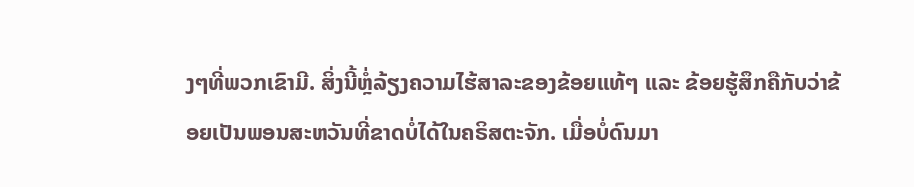ງໆທີ່ພວກເຂົາມີ. ສິ່ງນີ້ຫຼໍ່ລ້ຽງຄວາມໄຮ້ສາລະຂອງຂ້ອຍແທ້ໆ ແລະ ຂ້ອຍຮູ້ສຶກຄືກັບວ່າຂ້ອຍເປັນພອນສະຫວັນທີ່ຂາດບໍ່ໄດ້ໃນຄຣິສຕະຈັກ. ເມື່ອບໍ່ດົນມາ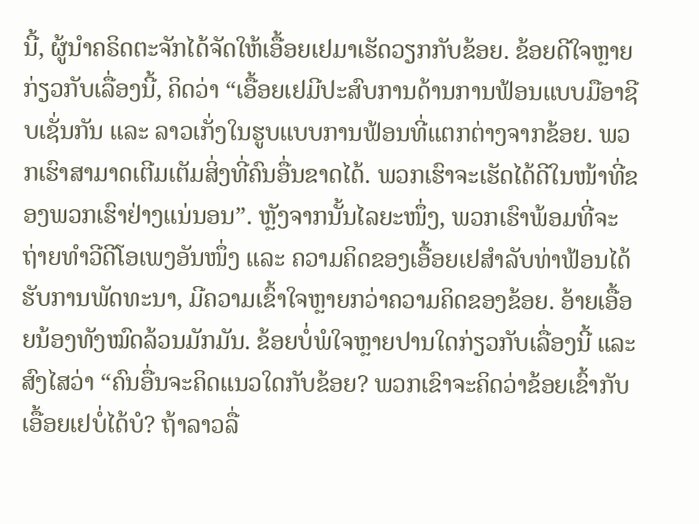ນີ້, ຜູ້ນຳຄຣິດຕະຈັກໄດ້ຈັດໃຫ້ເອື້ອຍເຢມາເຮັດວຽກກັບຂ້ອຍ. ຂ້ອຍດີໃຈຫຼາຍກ່ຽວກັບເລື່ອງນີ້, ຄິດວ່າ “ເອື້ອຍເຢມີປະສົບການດ້ານການຟ້ອນແບບມືອາຊີບເຊັ່ນກັນ ແລະ ລາວເກັ່ງໃນຮູບແບບການຟ້ອນທີ່ແຕກຕ່າງຈາກຂ້ອຍ. ພວກເຮົາສາມາດເຕີມເຕັມສິ່ງທີ່ຄົນອື່ນຂາດໄດ້. ພວກເຮົາຈະເຮັດໄດ້ດີໃນໜ້າທີ່ຂອງພວກເຮົາຢ່າງແນ່ນອນ”. ຫຼັງຈາກນັ້ນໄລຍະໜຶ່ງ, ພວກເຮົາພ້ອມທີ່ຈະຖ່າຍທຳວີດີໂອເພງອັນໜຶ່ງ ແລະ ຄວາມຄິດຂອງເອື້ອຍເຢສໍາລັບທ່າຟ້ອນໄດ້ຮັບການພັດທະນາ, ມີຄວາມເຂົ້າໃຈຫຼາຍກວ່າຄວາມຄິດຂອງຂ້ອຍ. ອ້າຍເອື້ອຍນ້ອງທັງໝົດລ້ວນມັກມັນ. ຂ້ອຍບໍ່ພໍໃຈຫຼາຍປານໃດກ່ຽວກັບເລື່ອງນີ້ ແລະ ສົງໄສວ່າ “ຄົນອື່ນຈະຄິດແນວໃດກັບຂ້ອຍ? ພວກເຂົາຈະຄິດວ່າຂ້ອຍເຂົ້າກັບເອື້ອຍເຢບໍ່ໄດ້ບໍ? ຖ້າລາວລື່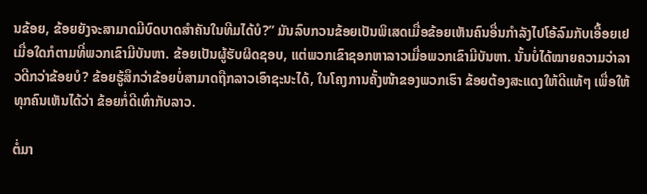ນຂ້ອຍ, ຂ້ອຍຍັງຈະສາມາດມີບົດບາດສຳຄັນໃນທີມໄດ້ບໍ?” ມັນລົບກວນຂ້ອຍເປັນພິເສດເມື່ອຂ້ອຍເຫັນຄົນອື່ນກຳລັງໄປໂອ້ລົມກັບເອື້ອຍເຢເມື່ອໃດກໍຕາມທີ່ພວກເຂົາມີບັນຫາ. ຂ້ອຍເປັນຜູ້ຮັບຜິດຊອບ, ແຕ່ພວກເຂົາຊອກຫາລາວເມື່ອພວກເຂົາມີບັນຫາ. ນັ້ນບໍ່ໄດ້ໝາຍຄວາມວ່າລາວດີກວ່າຂ້ອຍບໍ? ຂ້ອຍຮູ້ສຶກວ່າຂ້ອຍບໍ່ສາມາດຖືກລາວເອົາຊະນະໄດ້, ໃນໂຄງການຄັ້ງໜ້າຂອງພວກເຮົາ ຂ້ອຍຕ້ອງສະແດງໃຫ້ດີແທ້ໆ ເພື່ອໃຫ້ທຸກຄົນເຫັນໄດ້ວ່າ ຂ້ອຍກໍ່ດີເທົ່າກັບລາວ.

ຕໍ່ມາ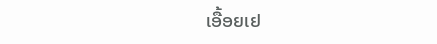ເອື້ອຍເຢ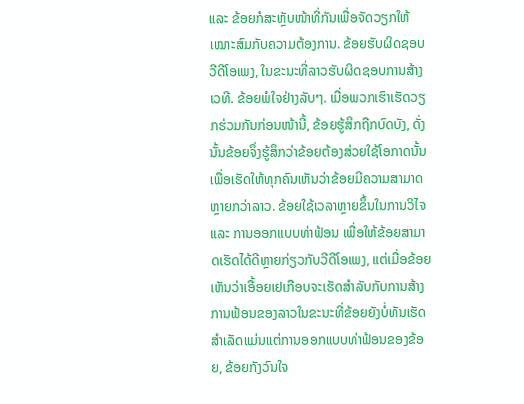ແລະ ຂ້ອຍກໍສະຫຼັບໜ້າທີ່ກັນເພື່ອຈັດວຽກໃຫ້ເໝາະສົມກັບຄວາມຕ້ອງການ. ຂ້ອຍຮັບຜິດຊອບວີດີໂອເພງ, ໃນຂະນະທີ່ລາວຮັບຜິດຊອບການສ້າງເວທີ. ຂ້ອຍພໍໃຈຢ່າງລັບໆ. ເມື່ອພວກເຮົາເຮັດວຽກຮ່ວມກັນກ່ອນໜ້ານີ້, ຂ້ອຍຮູ້ສຶກຖືກບົດບັງ, ດັ່ງນັ້ນຂ້ອຍຈຶ່ງຮູ້ສຶກວ່າຂ້ອຍຕ້ອງສ່ວຍໃຊ້ໂອກາດນັ້ນເພື່ອເຮັດໃຫ້ທຸກຄົນເຫັນວ່າຂ້ອຍມີຄວາມສາມາດຫຼາຍກວ່າລາວ. ຂ້ອຍໃຊ້ເວລາຫຼາຍຂຶ້ນໃນການວິໄຈ ແລະ ການອອກແບບທ່າຟ້ອນ ເພື່ອໃຫ້ຂ້ອຍສາມາດເຮັດໄດ້ດີຫຼາຍກ່ຽວກັບວີດີໂອເພງ, ແຕ່ເມື່ອຂ້ອຍເຫັນວ່າເອື້ອຍເຢເກືອບຈະເຮັດສຳລັບກັບການສ້າງການຟ້ອນຂອງລາວໃນຂະນະທີ່ຂ້ອຍຍັງບໍ່ທັນເຮັດສຳເລັດແມ່ນແຕ່ການອອກແບບທ່າຟ້ອນຂອງຂ້ອຍ, ຂ້ອຍກັງວົນໃຈ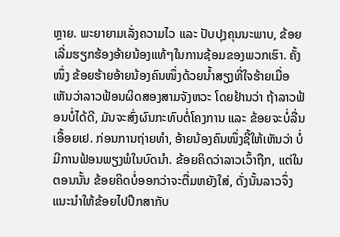ຫຼາຍ. ພະຍາຍາມເລັ່ງຄວາມໄວ ແລະ ປັບປຸງຄຸນນະພາບ, ຂ້ອຍເລີ່ມຮຽກຮ້ອງອ້າຍນ້ອງແທ້ໆໃນການຊ້ອມຂອງພວກເຮົາ. ຄັ້ງໜຶ່ງ ຂ້ອຍຮ້າຍອ້າຍນ້ອງຄົນໜຶ່ງດ້ວຍນ້ຳສຽງທີ່ໃຈຮ້າຍເມື່ອເຫັນວ່າລາວຟ້ອນຜິດສອງສາມຈັງຫວະ ໂດຍຢ້ານວ່າ ຖ້າລາວຟ້ອນບໍ່ໄດ້ດີ, ມັນຈະສົ່ງຜົນກະທົບຕໍ່ໂຄງການ ແລະ ຂ້ອຍຈະບໍ່ລື່ນເອື້ອຍເຢ. ກ່ອນການຖ່າຍທຳ, ອ້າຍນ້ອງຄົນໜຶ່ງຊີ້ໃຫ້ເຫັນວ່າ ບໍ່ມີການຟ້ອນພຽງພໍໃນບົດນຳ. ຂ້ອຍຄິດວ່າລາວເວົ້າຖືກ, ແຕ່ໃນຕອນນັ້ນ ຂ້ອຍຄິດບໍ່ອອກວ່າຈະຕື່ມຫຍັງໃສ່, ດັ່ງນັ້ນລາວຈຶ່ງແນະນຳໃຫ້ຂ້ອຍໄປປຶກສາກັບ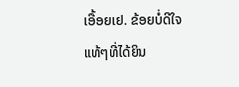ເອື້ອຍເຢ. ຂ້ອຍບໍ່ດີໃຈແທ້ໆທີ່ໄດ້ຍິນ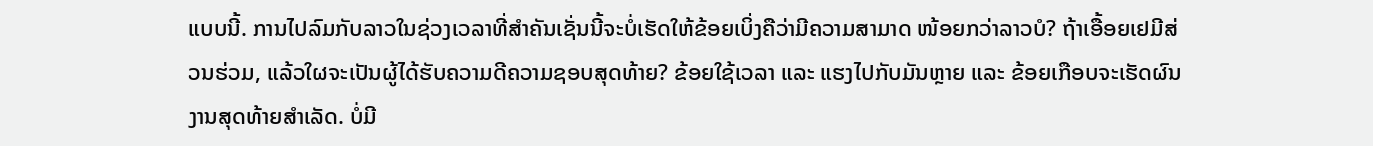ແບບນີ້. ການໄປລົມກັບລາວໃນຊ່ວງເວລາທີ່ສໍາຄັນເຊັ່ນນີ້ຈະບໍ່ເຮັດໃຫ້ຂ້ອຍເບິ່ງຄືວ່າມີຄວາມສາມາດ ໜ້ອຍກວ່າລາວບໍ? ຖ້າເອື້ອຍເຢມີສ່ວນຮ່ວມ, ແລ້ວໃຜຈະເປັນຜູ້ໄດ້ຮັບຄວາມດີຄວາມຊອບສຸດທ້າຍ? ຂ້ອຍໃຊ້ເວລາ ແລະ ແຮງໄປກັບມັນຫຼາຍ ແລະ ຂ້ອຍເກືອບຈະເຮັດຜົນງານສຸດທ້າຍສຳເລັດ. ບໍ່ມີ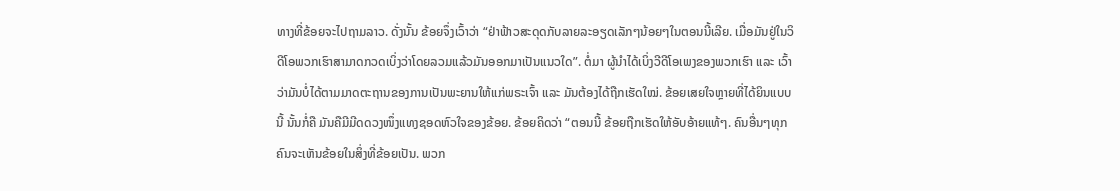ທາງທີ່ຂ້ອຍຈະໄປຖາມລາວ. ດັ່ງນັ້ນ ຂ້ອຍຈຶ່ງເວົ້າວ່າ “ຢ່າຟ້າວສະດຸດກັບລາຍລະອຽດເລັກໆນ້ອຍໆໃນຕອນນີ້ເລີຍ. ເມື່ອມັນຢູ່ໃນວິດີໂອພວກເຮົາສາມາດກວດເບິ່ງວ່າໂດຍລວມແລ້ວມັນອອກມາເປັນແນວໃດ”. ຕໍ່ມາ ຜູ້ນຳໄດ້ເບິ່ງວີດີໂອເພງຂອງພວກເຮົາ ແລະ ເວົ້າວ່າມັນບໍ່ໄດ້ຕາມມາດຕະຖານຂອງການເປັນພະຍານໃຫ້ແກ່ພຣະເຈົ້າ ແລະ ມັນຕ້ອງໄດ້ຖືກເຮັດໃໝ່. ຂ້ອຍເສຍໃຈຫຼາຍທີ່ໄດ້ຍິນແບບນີ້ ນັ້ນກໍ່ຄື ມັນຄືມີມີດດວງໜຶ່ງແທງຊອດຫົວໃຈຂອງຂ້ອຍ. ຂ້ອຍຄິດວ່າ “ຕອນນີ້ ຂ້ອຍຖືກເຮັດໃຫ້ອັບອ້າຍແທ້ໆ. ຄົນອື່ນໆທຸກຄົນຈະເຫັນຂ້ອຍໃນສິ່ງທີ່ຂ້ອຍເປັນ. ພວກ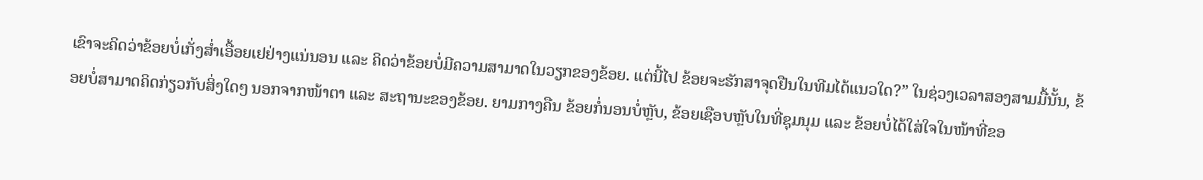ເຂົາຈະຄິດວ່າຂ້ອຍບໍ່ເກັ່ງສ່ຳເອື້ອຍເຢຢ່າງແນ່ນອນ ແລະ ຄິດວ່າຂ້ອຍບໍ່ມີຄວາມສາມາດໃນວຽກຂອງຂ້ອຍ. ແຕ່ນີ້ໄປ ຂ້ອຍຈະຮັກສາຈຸດຢືນໃນທີມໄດ້ແນວໃດ?” ໃນຊ່ວງເວລາສອງສາມມື້ນັ້ນ, ຂ້ອຍບໍ່ສາມາດຄິດກ່ຽວກັບສິ່ງໃດໆ ນອກຈາກໜ້າຕາ ແລະ ສະຖານະຂອງຂ້ອຍ. ຍາມກາງຄືນ ຂ້ອຍກໍ່ນອນບໍ່ຫຼັບ, ຂ້ອຍເຊືອບຫຼັບໃນທີ່ຊຸມນຸມ ແລະ ຂ້ອຍບໍ່ໄດ້ໃສ່ໃຈໃນໜ້າທີ່ຂອ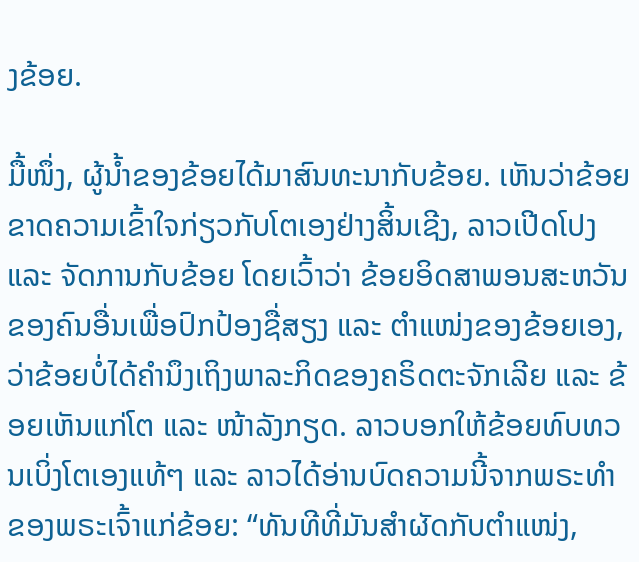ງຂ້ອຍ.

ມື້ໜຶ່ງ, ຜູ້ນ້ຳຂອງຂ້ອຍໄດ້ມາສົນທະນາກັບຂ້ອຍ. ເຫັນວ່າຂ້ອຍຂາດຄວາມເຂົ້າໃຈກ່ຽວກັບໂຕເອງຢ່າງສິ້ນເຊີງ, ລາວເປີດໂປງ ແລະ ຈັດການກັບຂ້ອຍ ໂດຍເວົ້າວ່າ ຂ້ອຍອິດສາພອນສະຫວັນຂອງຄົນອື່ນເພື່ອປົກປ້ອງຊື່ສຽງ ແລະ ຕຳແໜ່ງຂອງຂ້ອຍເອງ, ວ່າຂ້ອຍບໍ່ໄດ້ຄຳນຶງເຖິງພາລະກິດຂອງຄຣິດຕະຈັກເລີຍ ແລະ ຂ້ອຍເຫັນແກ່ໂຕ ແລະ ໜ້າລັງກຽດ. ລາວບອກໃຫ້ຂ້ອຍທົບທວນເບິ່ງໂຕເອງແທ້ໆ ແລະ ລາວໄດ້ອ່ານບົດຄວາມນີ້ຈາກພຣະທຳຂອງພຣະເຈົ້າແກ່ຂ້ອຍ: “ທັນທີທີ່ມັນສໍາຜັດກັບຕໍາແໜ່ງ,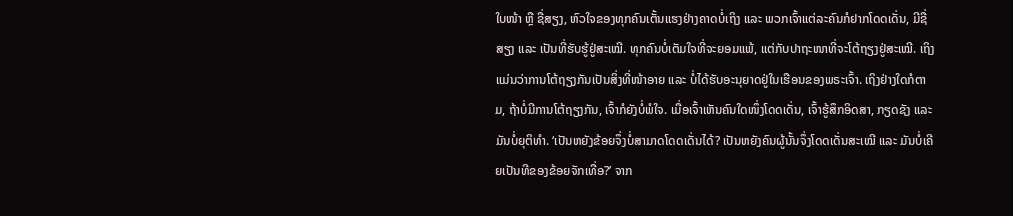ໃບໜ້າ ຫຼື ຊື່ສຽງ, ຫົວໃຈຂອງທຸກຄົນເຕັ້ນແຮງຢ່າງຄາດບໍ່ເຖິງ ແລະ ພວກເຈົ້າແຕ່ລະຄົນກໍຢາກໂດດເດັ່ນ, ມີຊື່ສຽງ ແລະ ເປັນທີ່ຮັບຮູ້ຢູ່ສະເໝີ. ທຸກຄົນບໍ່ເຕັມໃຈທີ່ຈະຍອມແພ້, ແຕ່ກັບປາຖະໜາທີ່ຈະໂຕ້ຖຽງຢູ່ສະເໝີ. ເຖິງແມ່ນວ່າການໂຕ້ຖຽງກັນເປັນສິ່ງທີ່ໜ້າອາຍ ແລະ ບໍ່ໄດ້ຮັບອະນຸຍາດຢູ່ໃນເຮືອນຂອງພຣະເຈົ້າ. ເຖິງຢ່າງໃດກໍຕາມ, ຖ້າບໍ່ມີການໂຕ້ຖຽງກັນ, ເຈົ້າກໍຍັງບໍ່ພໍໃຈ. ເມື່ອເຈົ້າເຫັນຄົນໃດໜຶ່ງໂດດເດັ່ນ, ເຈົ້າຮູ້ສຶກອິດສາ, ກຽດຊັງ ແລະ ມັນບໍ່ຍຸຕິທຳ. ‘ເປັນຫຍັງຂ້ອຍຈຶ່ງບໍ່ສາມາດໂດດເດັ່ນໄດ້? ເປັນຫຍັງຄົນຜູ້ນັ້ນຈຶ່ງໂດດເດັ່ນສະເໝີ ແລະ ມັນບໍ່ເຄີຍເປັນທີຂອງຂ້ອຍຈັກເທື່ອ?’ ຈາກ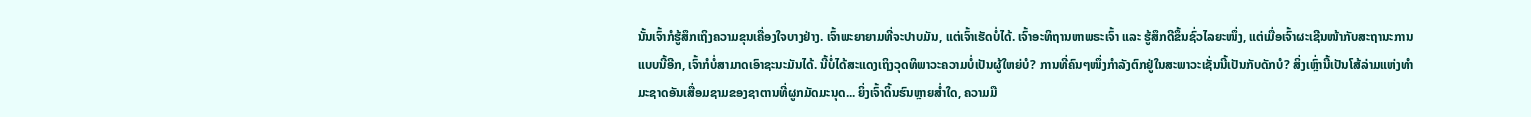ນັ້ນເຈົ້າກໍຮູ້ສຶກເຖິງຄວາມຂຸນເຄື່ອງໃຈບາງຢ່າງ. ເຈົ້າພະຍາຍາມທີ່ຈະປາບມັນ, ແຕ່ເຈົ້າເຮັດບໍ່ໄດ້. ເຈົ້າອະທິຖານຫາພຣະເຈົ້າ ແລະ ຮູ້ສຶກດີຂຶ້ນຊົ່ວໄລຍະໜຶ່ງ, ແຕ່ເມື່ອເຈົ້າຜະເຊີນໜ້າກັບສະຖານະການແບບນີ້ອີກ, ເຈົ້າກໍບໍ່ສາມາດເອົາຊະນະມັນໄດ້. ນີ້ບໍ່ໄດ້ສະແດງເຖິງວຸດທິພາວະຄວາມບໍ່ເປັນຜູ້ໃຫຍ່ບໍ? ການທີ່ຄົນໆໜຶ່ງກຳລັງຕົກຢູ່ໃນສະພາວະເຊັ່ນນີ້ເປັນກັບດັກບໍ? ສິ່ງເຫຼົ່ານີ້ເປັນໂສ້ລ່າມແຫ່ງທຳມະຊາດອັນເສື່ອມຊາມຂອງຊາຕານທີ່ຜູກມັດມະນຸດ... ຍິ່ງເຈົ້າດິ້ນຮົນຫຼາຍສ່ຳໃດ, ຄວາມມື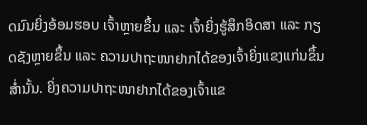ດມົນຍິ່ງອ້ອມຮອບ ເຈົ້າຫຼາຍຂຶ້ນ ແລະ ເຈົ້າຍິ່ງຮູ້ສຶກອິດສາ ແລະ ກຽດຊັງຫຼາຍຂຶ້ນ ແລະ ຄວາມປາຖະໜາຢາກໄດ້ຂອງເຈົ້າຍິ່ງແຂງແກ່ນຂຶ້ນສ່ຳນັ້ນ. ຍິ່ງຄວາມປາຖະໜາຢາກໄດ້ຂອງເຈົ້າແຂ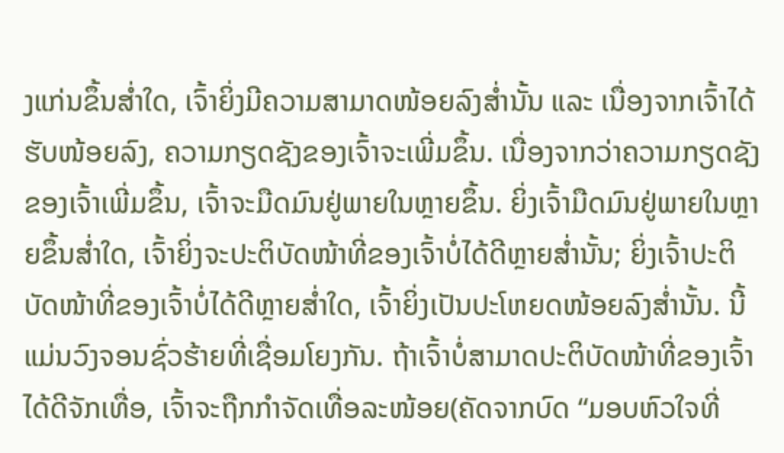ງແກ່ນຂຶ້ນສ່ຳໃດ, ເຈົ້າຍິ່ງມີຄວາມສາມາດໜ້ອຍລົງສ່ຳນັ້ນ ແລະ ເນື່ອງຈາກເຈົ້າໄດ້ຮັບໜ້ອຍລົງ, ຄວາມກຽດຊັງຂອງເຈົ້າຈະເພີ່ມຂຶ້ນ. ເນື່ອງຈາກວ່າຄວາມກຽດຊັງຂອງເຈົ້າເພີ່ມຂຶ້ນ, ເຈົ້າຈະມືດມົນຢູ່ພາຍໃນຫຼາຍຂຶ້ນ. ຍິ່ງເຈົ້າມືດມົນຢູ່ພາຍໃນຫຼາຍຂຶ້ນສ່ຳໃດ, ເຈົ້າຍິ່ງຈະປະຕິບັດໜ້າທີ່ຂອງເຈົ້າບໍ່ໄດ້ດີຫຼາຍສ່ຳນັ້ນ; ຍິ່ງເຈົ້າປະຕິບັດໜ້າທີ່ຂອງເຈົ້າບໍ່ໄດ້ດີຫຼາຍສ່ຳໃດ, ເຈົ້າຍິ່ງເປັນປະໂຫຍດໜ້ອຍລົງສ່ຳນັ້ນ. ນີ້ແມ່ນວົງຈອນຊົ່ວຮ້າຍທີ່ເຊື່ອມໂຍງກັນ. ຖ້າເຈົ້າບໍ່ສາມາດປະຕິບັດໜ້າທີ່ຂອງເຈົ້າໄດ້ດີຈັກເທື່ອ, ເຈົ້າຈະຖືກກຳຈັດເທື່ອລະໜ້ອຍ(ຄັດຈາກບົດ “ມອບຫົວໃຈທີ່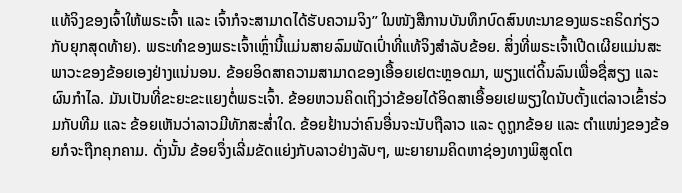ແທ້ຈິງຂອງເຈົ້າໃຫ້ພຣະເຈົ້າ ແລະ ເຈົ້າກໍຈະສາມາດໄດ້ຮັບຄວາມຈິງ” ໃນໜັງສືການບັນທຶກບົດສົນທະນາຂອງພຣະຄຣິດກ່ຽວກັບຍຸກສຸດທ້າຍ). ພຣະທຳຂອງພຣະເຈົ້າເຫຼົ່ານີ້ແມ່ນສາຍລົມພັດເປົ່າທີ່ແທ້ຈິງສຳລັບຂ້ອຍ. ສິ່ງທີ່ພຣະເຈົ້າເປີດເຜີຍແມ່ນສະພາວະຂອງຂ້ອຍເອງຢ່າງແນ່ນອນ. ຂ້ອຍອິດສາຄວາມສາມາດຂອງເອື້ອຍເຢຕະຫຼອດມາ, ພຽງແຕ່ດິ້ນລົນເພື່ອຊື່ສຽງ ແລະ ຜົນກຳໄລ. ມັນເປັນທີ່ຂະຍະຂະແຍງຕໍ່ພຣະເຈົ້າ. ຂ້ອຍຫວນຄິດເຖິງວ່າຂ້ອຍໄດ້ອິດສາເອື້ອຍເຢພຽງໃດນັບຕັ້ງແຕ່ລາວເຂົ້າຮ່ວມກັບທີມ ແລະ ຂ້ອຍເຫັນວ່າລາວມີທັກສະສ່ຳໃດ. ຂ້ອຍຢ້ານວ່າຄົນອື່ນຈະນັບຖືລາວ ແລະ ດູຖູກຂ້ອຍ ແລະ ຕໍາແໜ່ງຂອງຂ້ອຍກໍຈະຖືກຄຸກຄາມ. ດັ່ງນັ້ນ ຂ້ອຍຈຶ່ງເລີ່ມຂັດແຍ່ງກັບລາວຢ່າງລັບໆ, ພະຍາຍາມຄິດຫາຊ່ອງທາງພິສູດໂຕ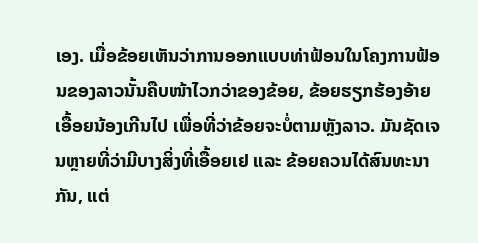ເອງ. ເມື່ອຂ້ອຍເຫັນວ່າການອອກແບບທ່າຟ້ອນໃນໂຄງການຟ້ອນຂອງລາວນັ້ນຄືບໜ້າໄວກວ່າຂອງຂ້ອຍ, ຂ້ອຍຮຽກຮ້ອງອ້າຍເອື້ອຍນ້ອງເກີນໄປ ເພື່ອທີ່ວ່າຂ້ອຍຈະບໍ່ຕາມຫຼັງລາວ. ມັນຊັດເຈນຫຼາຍທີ່ວ່າມີບາງສິ່ງທີ່ເອື້ອຍເຢ ແລະ ຂ້ອຍຄວນໄດ້ສົນທະນາກັນ, ແຕ່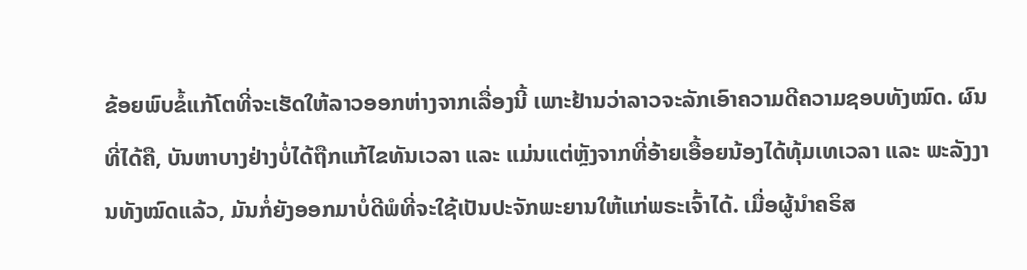ຂ້ອຍພົບຂໍ້ແກ້ໂຕທີ່ຈະເຮັດໃຫ້ລາວອອກຫ່າງຈາກເລື່ອງນີ້ ເພາະຢ້ານວ່າລາວຈະລັກເອົາຄວາມດີຄວາມຊອບທັງໝົດ. ຜົນທີ່ໄດ້ຄື, ບັນຫາບາງຢ່າງບໍ່ໄດ້ຖືກແກ້ໄຂທັນເວລາ ແລະ ແມ່ນແຕ່ຫຼັງຈາກທີ່ອ້າຍເອື້ອຍນ້ອງໄດ້ທຸ້ມເທເວລາ ແລະ ພະລັງງານທັງໝົດແລ້ວ, ມັນກໍ່ຍັງອອກມາບໍ່ດີພໍທີ່ຈະໃຊ້ເປັນປະຈັກພະຍານໃຫ້ແກ່ພຣະເຈົ້າໄດ້. ເມື່ອຜູ້ນຳຄຣິສ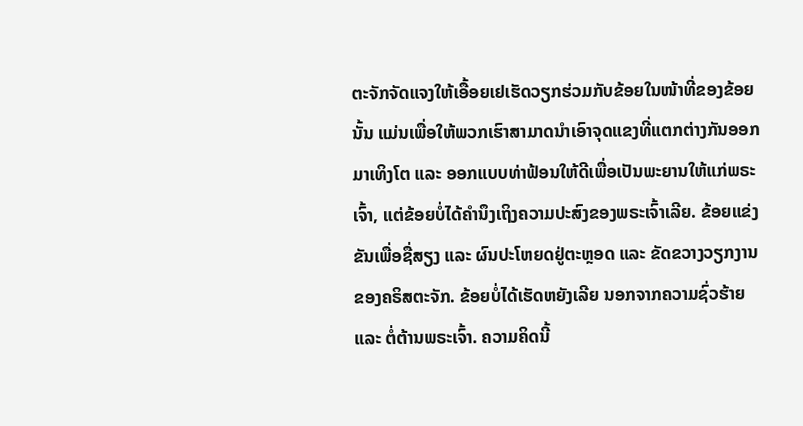ຕະຈັກຈັດແຈງໃຫ້ເອື້ອຍເຢເຮັດວຽກຮ່ວມກັບຂ້ອຍໃນໜ້າທີ່ຂອງຂ້ອຍນັ້ນ ແມ່ນເພື່ອໃຫ້ພວກເຮົາສາມາດນຳເອົາຈຸດແຂງທີ່ແຕກຕ່າງກັນອອກມາເທິງໂຕ ແລະ ອອກແບບທ່າຟ້ອນໃຫ້ດີເພື່ອເປັນພະຍານໃຫ້ແກ່ພຣະເຈົ້າ, ແຕ່ຂ້ອຍບໍ່ໄດ້ຄຳນຶງເຖິງຄວາມປະສົງຂອງພຣະເຈົ້າເລີຍ. ຂ້ອຍແຂ່ງຂັນເພື່ອຊື່ສຽງ ແລະ ຜົນປະໂຫຍດຢູ່ຕະຫຼອດ ແລະ ຂັດຂວາງວຽກງານຂອງຄຣິສຕະຈັກ. ຂ້ອຍບໍ່ໄດ້ເຮັດຫຍັງເລີຍ ນອກຈາກຄວາມຊົ່ວຮ້າຍ ແລະ ຕໍ່ຕ້ານພຣະເຈົ້າ. ຄວາມຄິດນີ້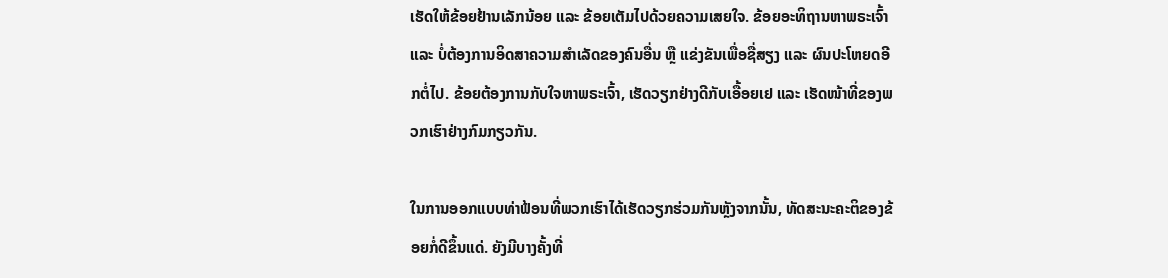ເຮັດໃຫ້ຂ້ອຍຢ້ານເລັກນ້ອຍ ແລະ ຂ້ອຍເຕັມໄປດ້ວຍຄວາມເສຍໃຈ. ຂ້ອຍອະທິຖານຫາພຣະເຈົ້າ ແລະ ບໍ່ຕ້ອງການອິດສາຄວາມສຳເລັດຂອງຄົນອື່ນ ຫຼື ແຂ່ງຂັນເພື່ອຊື່ສຽງ ແລະ ຜົນປະໂຫຍດອີກຕໍ່ໄປ. ຂ້ອຍຕ້ອງການກັບໃຈຫາພຣະເຈົ້າ, ເຮັດວຽກຢ່າງດີກັບເອື້ອຍເຢ ແລະ ເຮັດໜ້າທີ່ຂອງພວກເຮົາຢ່າງກົມກຽວກັນ.

ໃນການອອກແບບທ່າຟ້ອນທີ່ພວກເຮົາໄດ້ເຮັດວຽກຮ່ວມກັນຫຼັງຈາກນັ້ນ, ທັດສະນະຄະຕິຂອງຂ້ອຍກໍ່ດີຂຶ້ນແດ່. ຍັງມີບາງຄັ້ງທີ່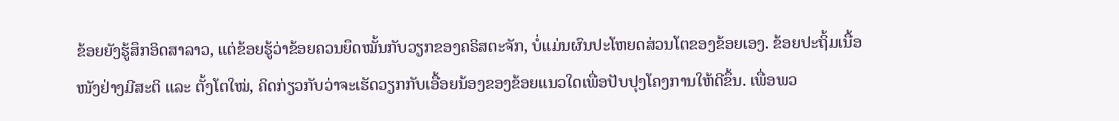ຂ້ອຍຍັງຮູ້ສຶກອິດສາລາວ, ແຕ່ຂ້ອຍຮູ້ວ່າຂ້ອຍຄວນຍຶດໝັ້ນກັບວຽກຂອງຄຣິສຕະຈັກ, ບໍ່ແມ່ນຜົນປະໂຫຍດສ່ວນໂຕຂອງຂ້ອຍເອງ. ຂ້ອຍປະຖິ້ມເນື້ອໜັງຢ່າງມີສະຕິ ແລະ ຕັ້ງໂຕໃໝ່, ຄິດກ່ຽວກັບວ່າຈະເຮັດວຽກກັບເອື້ອຍນ້ອງຂອງຂ້ອຍແນວໃດເພື່ອປັບປຸງໂຄງການໃຫ້ດີຂຶ້ນ. ເພື່ອພວ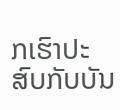ກເຮົາປະສົບກັບບັນ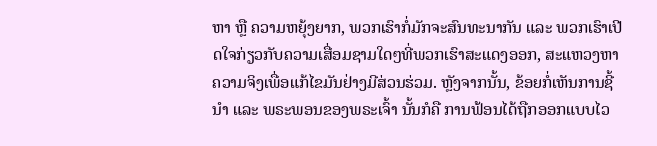ຫາ ຫຼື ຄວາມຫຍຸ້ງຍາກ, ພວກເຮົາກໍ່ມັກຈະສົນທະນາກັນ ແລະ ພວກເຮົາເປີດໃຈກ່ຽວກັບຄວາມເສື່ອມຊາມໃດໆທີ່ພວກເຮົາສະແດງອອກ, ສະແຫວງຫາຄວາມຈິງເພື່ອແກ້ໄຂມັນຢ່າງມີສ່ວນຮ່ວມ. ຫຼັງຈາກນັ້ນ, ຂ້ອຍກໍ່ເຫັນການຊີ້ນຳ ແລະ ພຣະພອນຂອງພຣະເຈົ້າ ນັ້ນກໍຄື ການຟ້ອນໄດ້ຖືກອອກແບບໄວ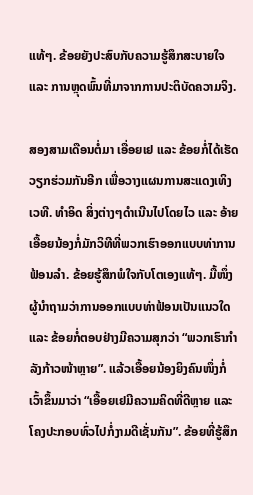ແທ້ໆ. ຂ້ອຍຍັງປະສົບກັບຄວາມຮູ້ສຶກສະບາຍໃຈ ແລະ ການຫຼຸດພົ້ນທີ່ມາຈາກການປະຕິບັດຄວາມຈິງ.

ສອງສາມເດືອນຕໍ່ມາ ເອື່ອຍເຢ ແລະ ຂ້ອຍກໍ່ໄດ້ເຮັດວຽກຮ່ວມກັນອີກ ເພື່ອວາງແຜນການສະແດງເທິງເວທີ. ທຳອິດ ສິ່ງຕ່າງໆດຳເນີນໄປໂດຍໄວ ແລະ ອ້າຍເອື້ອຍນ້ອງກໍ່ມັກວິທີທີ່ພວກເຮົາອອກແບບທ່າການຟ້ອນລຳ. ຂ້ອຍຮູ້ສຶກພໍໃຈກັບໂຕເອງແທ້ໆ. ມື້ໜຶ່ງ ຜູ້ນຳຖາມວ່າການອອກແບບທ່າຟ້ອນເປັນແນວໃດ ແລະ ຂ້ອຍກໍ່ຕອບຢ່າງມີຄວາມສຸກວ່າ “ພວກເຮົາກຳລັງກ້າວໜ້າຫຼາຍ”. ແລ້ວເອື້ອຍນ້ອງຍິງຄົນໜຶ່ງກໍ່ເວົ້າຂຶ້ນມາວ່າ “ເອື້ອຍເຢມີຄວາມຄິດທີ່ດີຫຼາຍ ແລະ ໂຄງປະກອບທົ່ວໄປກໍ່ງາມດີເຊັ່ນກັນ”. ຂ້ອຍທີ່ຮູ້ສຶກ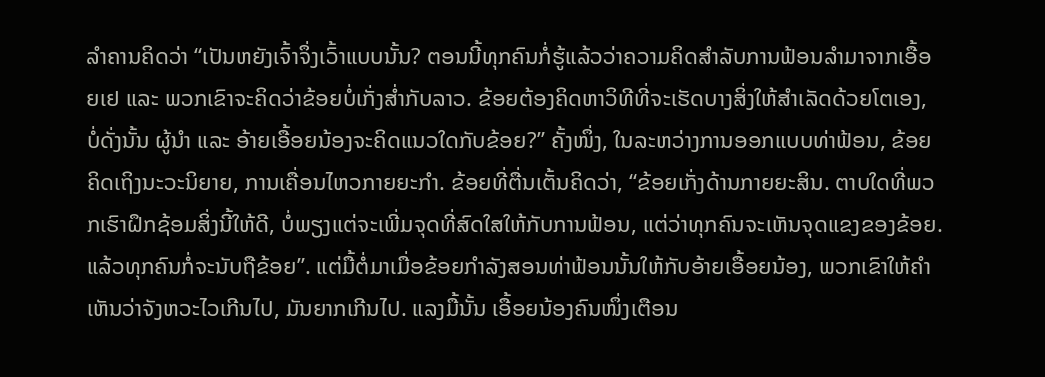ລໍາຄານຄິດວ່າ “ເປັນຫຍັງເຈົ້າຈຶ່ງເວົ້າແບບນັ້ນ? ຕອນນີ້ທຸກຄົນກໍ່ຮູ້ແລ້ວວ່າຄວາມຄິດສຳລັບການຟ້ອນລຳມາຈາກເອື້ອຍເຢ ແລະ ພວກເຂົາຈະຄິດວ່າຂ້ອຍບໍ່ເກັ່ງສ່ຳກັບລາວ. ຂ້ອຍຕ້ອງຄິດຫາວິທີທີ່ຈະເຮັດບາງສິ່ງໃຫ້ສຳເລັດດ້ວຍໂຕເອງ, ບໍ່ດັ່ງນັ້ນ ຜູ້ນຳ ແລະ ອ້າຍເອື້ອຍນ້ອງຈະຄິດແນວໃດກັບຂ້ອຍ?” ຄັ້ງໜຶ່ງ, ໃນລະຫວ່າງການອອກແບບທ່າຟ້ອນ, ຂ້ອຍຄິດເຖິງນະວະນິຍາຍ, ການເຄື່ອນໄຫວກາຍຍະກໍາ. ຂ້ອຍທີ່ຕື່ນເຕັ້ນຄິດວ່າ, “ຂ້ອຍເກັ່ງດ້ານກາຍຍະສິນ. ຕາບໃດທີ່ພວກເຮົາຝຶກຊ້ອມສິ່ງນີ້ໃຫ້ດີ, ບໍ່ພຽງແຕ່ຈະເພີ່ມຈຸດທີ່ສົດໃສໃຫ້ກັບການຟ້ອນ, ແຕ່ວ່າທຸກຄົນຈະເຫັນຈຸດແຂງຂອງຂ້ອຍ. ແລ້ວທຸກຄົນກໍ່ຈະນັບຖືຂ້ອຍ”. ແຕ່ມື້ຕໍ່ມາເມື່ອຂ້ອຍກຳລັງສອນທ່າຟ້ອນນັ້ນໃຫ້ກັບອ້າຍເອື້ອຍນ້ອງ, ພວກເຂົາໃຫ້ຄຳເຫັນວ່າຈັງຫວະໄວເກີນໄປ, ມັນຍາກເກີນໄປ. ແລງມື້ນັ້ນ ເອື້ອຍນ້ອງຄົນໜຶ່ງເຕືອນ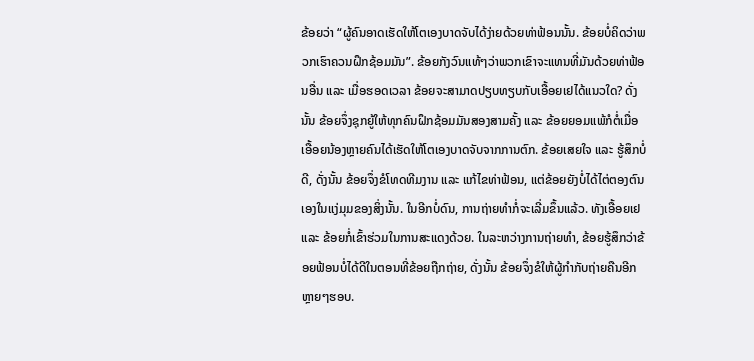ຂ້ອຍວ່າ “ຜູ້ຄົນອາດເຮັດໃຫ້ໂຕເອງບາດຈັບໄດ້ງ່າຍດ້ວຍທ່າຟ້ອນນັ້ນ. ຂ້ອຍບໍ່ຄິດວ່າພວກເຮົາຄວນຝຶກຊ້ອມມັນ”. ຂ້ອຍກັງວົນແທ້ໆວ່າພວກເຂົາຈະແທນທີ່ມັນດ້ວຍທ່າຟ້ອນອື່ນ ແລະ ເມື່ອຮອດເວລາ ຂ້ອຍຈະສາມາດປຽບທຽບກັບເອື້ອຍເຢໄດ້ແນວໃດ? ດັ່ງນັ້ນ ຂ້ອຍຈຶ່ງຊຸກຍູ້ໃຫ້ທຸກຄົນຝຶກຊ້ອມມັນສອງສາມຄັ້ງ ແລະ ຂ້ອຍຍອມແພ້ກໍຕໍ່ເມື່ອເອື້ອຍນ້ອງຫຼາຍຄົນໄດ້ເຮັດໃຫ້ໂຕເອງບາດຈັບຈາກການຕົກ. ຂ້ອຍເສຍໃຈ ແລະ ຮູ້ສຶກບໍ່ດີ, ດັ່ງນັ້ນ ຂ້ອຍຈຶ່ງຂໍໂທດທີມງານ ແລະ ແກ້ໄຂທ່າຟ້ອນ, ແຕ່ຂ້ອຍຍັງບໍ່ໄດ້ໄຕ່ຕອງຕົນເອງໃນແງ່ມຸມຂອງສິ່ງນັ້ນ. ໃນອີກບໍ່ດົນ, ການຖ່າຍທຳກໍ່ຈະເລີ່ມຂຶ້ນແລ້ວ. ທັງເອື້ອຍເຢ ແລະ ຂ້ອຍກໍ່ເຂົ້າຮ່ວມໃນການສະແດງດ້ວຍ. ໃນລະຫວ່າງການຖ່າຍທຳ, ຂ້ອຍຮູ້ສຶກວ່າຂ້ອຍຟ້ອນບໍ່ໄດ້ດີໃນຕອນທີ່ຂ້ອຍຖືກຖ່າຍ, ດັ່ງນັ້ນ ຂ້ອຍຈຶ່ງຂໍໃຫ້ຜູ້ກຳກັບຖ່າຍຄືນອີກຫຼາຍໆຮອບ.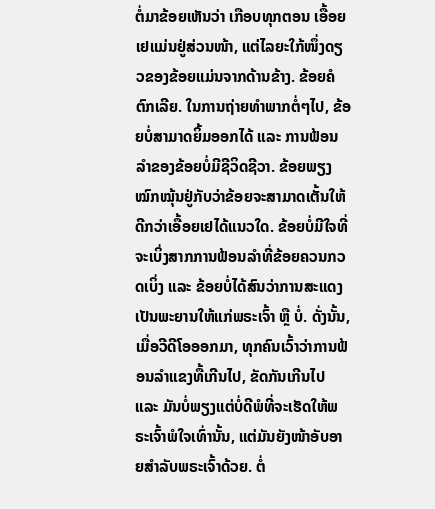ຕໍ່ມາຂ້ອຍເຫັນວ່າ ເກືອບທຸກຕອນ ເອື້ອຍເຢແມ່ນຢູ່ສ່ວນໜ້າ, ແຕ່ໄລຍະໃກ້ໜຶ່ງດຽວຂອງຂ້ອຍແມ່ນຈາກດ້ານຂ້າງ. ຂ້ອຍຄໍຕົກເລີຍ. ໃນການຖ່າຍທຳພາກຕໍ່ໆໄປ, ຂ້ອຍບໍ່ສາມາດຍິ້ມອອກໄດ້ ແລະ ການຟ້ອນລຳຂອງຂ້ອຍບໍ່ມີຊີວິດຊີວາ. ຂ້ອຍພຽງໝົກໝຸ້ນຢູ່ກັບວ່າຂ້ອຍຈະສາມາດເຕັ້ນໃຫ້ດີກວ່າເອື້ອຍເຢໄດ້ແນວໃດ. ຂ້ອຍບໍ່ມີໃຈທີ່ຈະເບິ່ງສາກການຟ້ອນລຳທີ່ຂ້ອຍຄວນກວດເບິ່ງ ແລະ ຂ້ອຍບໍ່ໄດ້ສົນວ່າການສະແດງເປັນພະຍານໃຫ້ແກ່ພຣະເຈົ້າ ຫຼື ບໍ່. ດັ່ງນັ້ນ, ເມື່ອວີດີໂອອອກມາ, ທຸກຄົນເວົ້າວ່າການຟ້ອນລຳແຂງທື້ເກີນໄປ, ຂັດກັນເກີນໄປ ແລະ ມັນບໍ່ພຽງແຕ່ບໍ່ດີພໍທີ່ຈະເຮັດໃຫ້ພຣະເຈົ້າພໍໃຈເທົ່ານັ້ນ, ແຕ່ມັນຍັງໜ້າອັບອາຍສຳລັບພຣະເຈົ້າດ້ວຍ. ຕໍ່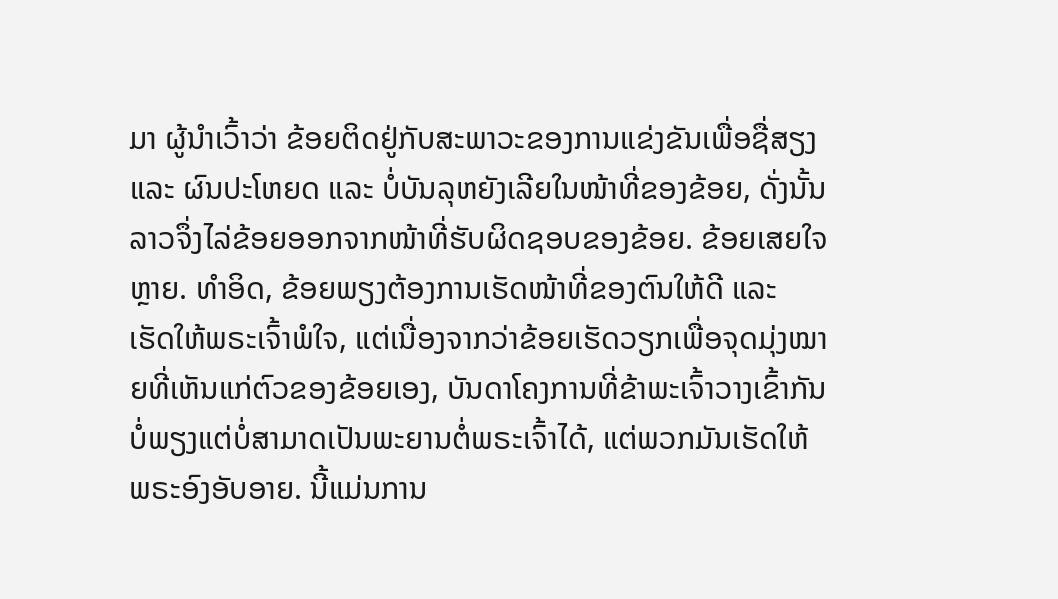ມາ ຜູ້ນຳເວົ້າວ່າ ຂ້ອຍຕິດຢູ່ກັບສະພາວະຂອງການແຂ່ງຂັນເພື່ອຊື່ສຽງ ແລະ ຜົນປະໂຫຍດ ແລະ ບໍ່ບັນລຸຫຍັງເລີຍໃນໜ້າທີ່ຂອງຂ້ອຍ, ດັ່ງນັ້ນ ລາວຈຶ່ງໄລ່ຂ້ອຍອອກຈາກໜ້າທີ່ຮັບຜິດຊອບຂອງຂ້ອຍ. ຂ້ອຍເສຍໃຈຫຼາຍ. ທຳອິດ, ຂ້ອຍພຽງຕ້ອງການເຮັດໜ້າທີ່ຂອງຕົນໃຫ້ດີ ແລະ ເຮັດໃຫ້ພຣະເຈົ້າພໍໃຈ, ແຕ່ເນື່ອງຈາກວ່າຂ້ອຍເຮັດວຽກເພື່ອຈຸດມຸ່ງໝາຍທີ່ເຫັນແກ່ຕົວຂອງຂ້ອຍເອງ, ບັນດາໂຄງການທີ່ຂ້າພະເຈົ້າວາງເຂົ້າກັນບໍ່ພຽງແຕ່ບໍ່ສາມາດເປັນພະຍານຕໍ່ພຣະເຈົ້າໄດ້, ແຕ່ພວກມັນເຮັດໃຫ້ພຣະອົງອັບອາຍ. ນີ້ແມ່ນການ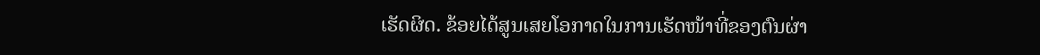ເຮັດຜິດ. ຂ້ອຍໄດ້ສູນເສຍໂອກາດໃນການເຮັດໜ້າທີ່ຂອງຕົນຜ່າ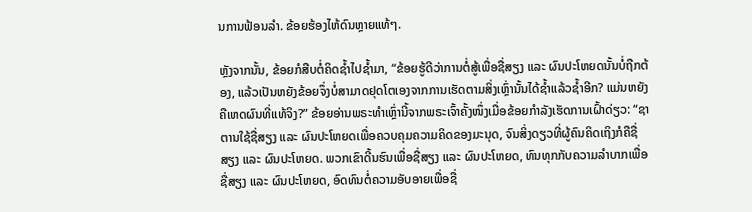ນການຟ້ອນລຳ. ຂ້ອຍຮ້ອງໄຫ້ດົນຫຼາຍແທ້ໆ.

ຫຼັງຈາກນັ້ນ, ຂ້ອຍກໍສືບຕໍ່ຄິດຊ້ຳໄປຊ້ຳມາ, “ຂ້ອຍຮູ້ດີວ່າການຕໍ່ສູ້ເພື່ອຊື່ສຽງ ແລະ ຜົນປະໂຫຍດນັ້ນບໍ່ຖືກຕ້ອງ, ແລ້ວເປັນຫຍັງຂ້ອຍຈຶ່ງບໍ່ສາມາດຢຸດໂຕເອງຈາກການເຮັດຕາມສິ່ງເຫຼົ່ານັ້ນໄດ້ຊ້ຳແລ້ວຊ້ຳອີກ? ແມ່ນຫຍັງຄືເຫດຜົນທີ່ແທ້ຈິງ?” ຂ້ອຍອ່ານພຣະທຳເຫຼົ່ານີ້ຈາກພຣະເຈົ້າຄັ້ງໜຶ່ງເມື່ອຂ້ອຍກຳລັງເຮັດການເຝົ້າດ່ຽວ: “ຊາຕານໃຊ້ຊື່ສຽງ ແລະ ຜົນປະໂຫຍດເພື່ອຄວບຄຸມຄວາມຄິດຂອງມະນຸດ, ຈົນສິ່ງດຽວທີ່ຜູ້ຄົນຄິດເຖິງກໍຄືຊື່ສຽງ ແລະ ຜົນປະໂຫຍດ. ພວກເຂົາດີ້ນຮົນເພື່ອຊື່ສຽງ ແລະ ຜົນປະໂຫຍດ, ທົນທຸກກັບຄວາມລໍາບາກເພື່ອຊື່ສຽງ ແລະ ຜົນປະໂຫຍດ, ອົດທົນຕໍ່ຄວາມອັບອາຍເພື່ອຊື່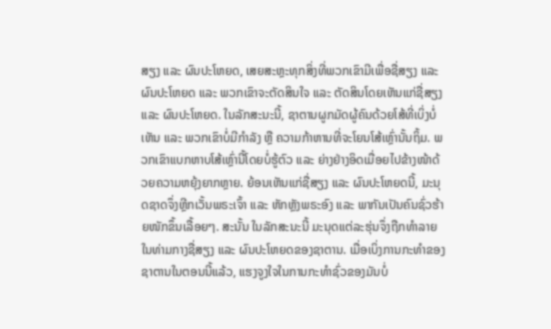ສຽງ ແລະ ຜົນປະໂຫຍດ, ເສຍສະຫຼະທຸກສິ່ງທີ່ພວກເຂົາມີເພື່ອຊື່ສຽງ ແລະ ຜົນປະໂຫຍດ ແລະ ພວກເຂົາຈະຕັດສິນໃຈ ແລະ ຕັດສິນໂດຍເຫັນແກ່ຊື່ສຽງ ແລະ ຜົນປະໂຫຍດ. ໃນລັກສະນະນີ້, ຊາຕານຜູກມັດຜູ້ຄົນດ້ວຍໂສ້ທີ່ເບິ່ງບໍ່ເຫັນ ແລະ ພວກເຂົາບໍ່ມີກຳລັງ ຫຼື ຄວາມກ້າຫານທີ່ຈະໂຍນໂສ້ເຫຼົ່ານັ້ນຖິ້ມ. ພວກເຂົາແບກຫາບໂສ້ເຫຼົ່ານີ້ໂດຍບໍ່ຮູ້ຕົວ ແລະ ຍ່າງຢ່າງອິດເມື່ອຍໄປຂ້າງໜ້າດ້ວຍຄວາມຫຍຸ້ງຍາກຫຼາຍ. ຍ້ອນເຫັນແກ່ຊື່ສຽງ ແລະ ຜົນປະໂຫຍດນີ້, ມະນຸດຊາດຈຶ່ງຫຼີກເວັ້ນພຣະເຈົ້າ ແລະ ຫັກຫຼັງພຣະອົງ ແລະ ພາກັນເປັນຄົນຊົ່ວຮ້າຍໜັກຂຶ້ນເລື້ອຍໆ. ສະນັ້ນ ໃນລັກສະນະນີ້ ມະນຸດແຕ່ລະຮຸ່ນຈຶ່ງຖືກທຳລາຍໃນທ່າມກາງຊື່ສຽງ ແລະ ຜົນປະໂຫຍດຂອງຊາຕານ. ເມື່ອເບິ່ງການກະທຳຂອງຊາຕານໃນຕອນນີ້ແລ້ວ, ແຮງຈູງໃຈໃນການກະທໍາຊົ່ວຂອງມັນບໍ່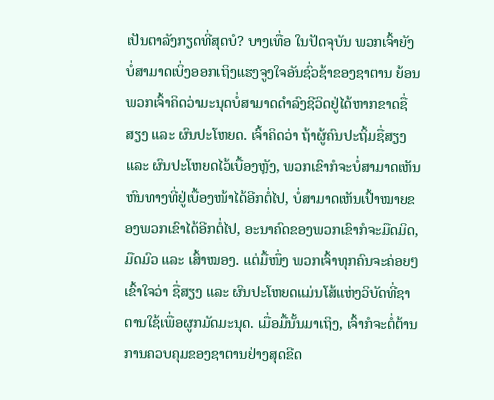ເປັນຕາລັງກຽດທີ່ສຸດບໍ? ບາງເທື່ອ ໃນປັດຈຸບັນ ພວກເຈົ້າຍັງບໍ່ສາມາດເບິ່ງອອກເຖິງແຮງຈູງໃຈອັນຊົ່ວຊ້າຂອງຊາຕານ ຍ້ອນພວກເຈົ້າຄິດວ່າມະນຸດບໍ່ສາມາດດຳລົງຊີວິດຢູ່ໄດ້ຫາກຂາດຊື່ສຽງ ແລະ ຜົນປະໂຫຍດ. ເຈົ້າຄິດວ່າ ຖ້າຜູ້ຄົນປະຖິ້ມຊື່ສຽງ ແລະ ຜົນປະໂຫຍດໄວ້ເບື້ອງຫຼັງ, ພວກເຂົາກໍຈະບໍ່ສາມາດເຫັນຫົນທາງທີ່ຢູ່ເບື້ອງໜ້າໄດ້ອີກຕໍ່ໄປ, ບໍ່ສາມາດເຫັນເປົ້າໝາຍຂອງພວກເຂົາໄດ້ອີກຕໍ່ໄປ, ອະນາຄົດຂອງພວກເຂົາກໍຈະມືດມິດ, ມືດມົວ ແລະ ເສົ້າໝອງ. ແຕ່ມື້ໜຶ່ງ ພວກເຈົ້າທຸກຄົນຈະຄ່ອຍໆເຂົ້າໃຈວ່າ ຊື່ສຽງ ແລະ ຜົນປະໂຫຍດແມ່ນໂສ້ແຫ່ງວິບັດທີ່ຊາຕານໃຊ້ເພື່ອຜູກມັດມະນຸດ. ເມື່ອມື້ນັ້ນມາເຖິງ, ເຈົ້າກໍຈະຕໍ່ຕ້ານການຄວບຄຸມຂອງຊາຕານຢ່າງສຸດຂີດ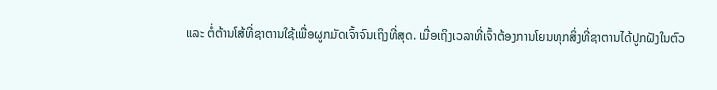ແລະ ຕໍ່ຕ້ານໂສ້ທີ່ຊາຕານໃຊ້ເພື່ອຜູກມັດເຈົ້າຈົນເຖິງທີ່ສຸດ. ເມື່ອເຖິງເວລາທີ່ເຈົ້າຕ້ອງການໂຍນທຸກສິ່ງທີ່ຊາຕານໄດ້ປູກຝັງໃນຕົວ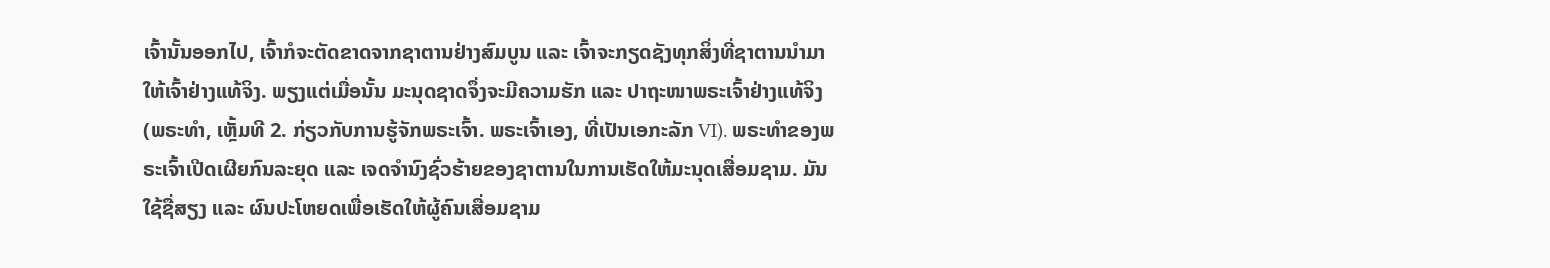ເຈົ້ານັ້ນອອກໄປ, ເຈົ້າກໍຈະຕັດຂາດຈາກຊາຕານຢ່າງສົມບູນ ແລະ ເຈົ້າຈະກຽດຊັງທຸກສິ່ງທີ່ຊາຕານນໍາມາໃຫ້ເຈົ້າຢ່າງແທ້ຈິງ. ພຽງແຕ່ເມື່ອນັ້ນ ມະນຸດຊາດຈຶ່ງຈະມີຄວາມຮັກ ແລະ ປາຖະໜາພຣະເຈົ້າຢ່າງແທ້ຈິງ(ພຣະທຳ, ເຫຼັ້ມທີ 2. ກ່ຽວກັບການຮູ້ຈັກພຣະເຈົ້າ. ພຣະເຈົ້າເອງ, ທີ່ເປັນເອກະລັກ VI). ພຣະທຳຂອງພຣະເຈົ້າເປີດເຜີຍກົນລະຍຸດ ແລະ ເຈດຈຳນົງຊົ່ວຮ້າຍຂອງຊາຕານໃນການເຮັດໃຫ້ມະນຸດເສື່ອມຊາມ. ມັນໃຊ້ຊື່ສຽງ ແລະ ຜົນປະໂຫຍດເພື່ອເຮັດໃຫ້ຜູ້ຄົນເສື່ອມຊາມ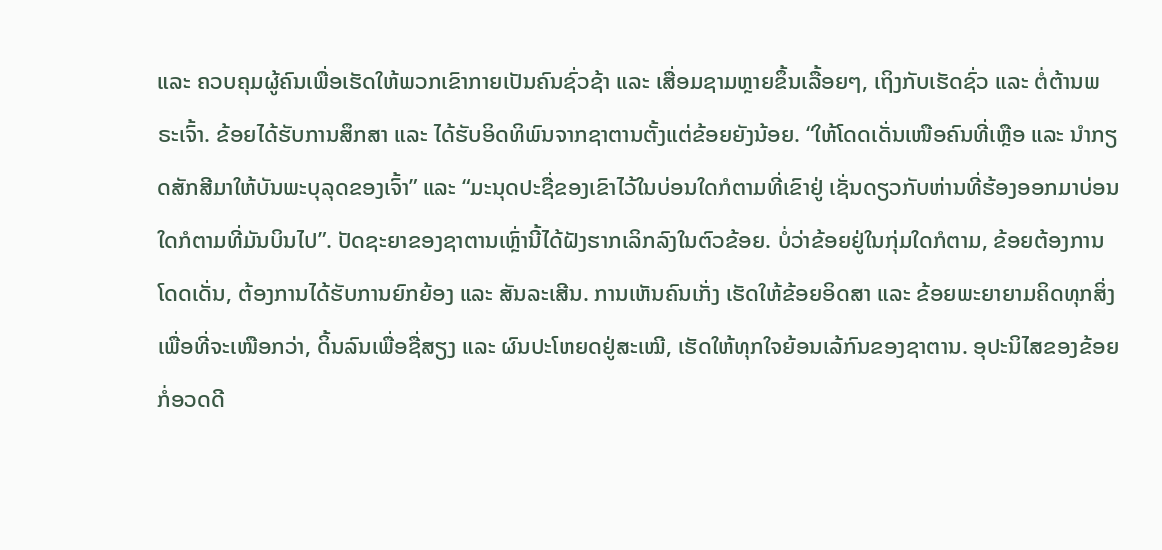ແລະ ຄວບຄຸມຜູ້ຄົນເພື່ອເຮັດໃຫ້ພວກເຂົາກາຍເປັນຄົນຊົ່ວຊ້າ ແລະ ເສື່ອມຊາມຫຼາຍຂຶ້ນເລື້ອຍໆ, ເຖິງກັບເຮັດຊົ່ວ ແລະ ຕໍ່ຕ້ານພຣະເຈົ້າ. ຂ້ອຍໄດ້ຮັບການສຶກສາ ແລະ ໄດ້ຮັບອິດທິພົນຈາກຊາຕານຕັ້ງແຕ່ຂ້ອຍຍັງນ້ອຍ. “ໃຫ້ໂດດເດັ່ນເໜືອຄົນທີ່ເຫຼືອ ແລະ ນໍາກຽດສັກສີມາໃຫ້ບັນພະບຸລຸດຂອງເຈົ້າ” ແລະ “ມະນຸດປະຊື່ຂອງເຂົາໄວ້ໃນບ່ອນໃດກໍຕາມທີ່ເຂົາຢູ່ ເຊັ່ນດຽວກັບຫ່ານທີ່ຮ້ອງອອກມາບ່ອນໃດກໍຕາມທີ່ມັນບິນໄປ”. ປັດຊະຍາຂອງຊາຕານເຫຼົ່ານີ້ໄດ້ຝັງຮາກເລິກລົງໃນຕົວຂ້ອຍ. ບໍ່ວ່າຂ້ອຍຢູ່ໃນກຸ່ມໃດກໍຕາມ, ຂ້ອຍຕ້ອງການໂດດເດັ່ນ, ຕ້ອງການໄດ້ຮັບການຍົກຍ້ອງ ແລະ ສັນລະເສີນ. ການເຫັນຄົນເກັ່ງ ເຮັດໃຫ້ຂ້ອຍອິດສາ ແລະ ຂ້ອຍພະຍາຍາມຄິດທຸກສິ່ງເພື່ອທີ່ຈະເໜືອກວ່າ, ດິ້ນລົນເພື່ອຊື່ສຽງ ແລະ ຜົນປະໂຫຍດຢູ່ສະເໝີ, ເຮັດໃຫ້ທຸກໃຈຍ້ອນເລ້ກົນຂອງຊາຕານ. ອຸປະນິໄສຂອງຂ້ອຍກໍ່ອວດດີ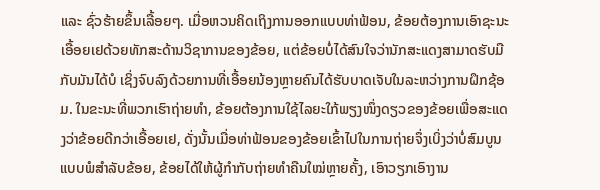ແລະ ຊົ່ວຮ້າຍຂຶ້ນເລື້ອຍໆ. ເມື່ອຫວນຄິດເຖິງການອອກແບບທ່າຟ້ອນ, ຂ້ອຍຕ້ອງການເອົາຊະນະເອື້ອຍເຢດ້ວຍທັກສະດ້ານວິຊາການຂອງຂ້ອຍ, ແຕ່ຂ້ອຍບໍ່ໄດ້ສົນໃຈວ່ານັກສະແດງສາມາດຮັບມືກັບມັນໄດ້ບໍ ເຊິ່ງຈົບລົງດ້ວຍການທີ່ເອື້ອຍນ້ອງຫຼາຍຄົນໄດ້ຮັບບາດເຈັບໃນລະຫວ່າງການຝຶກຊ້ອມ. ໃນຂະນະທີ່ພວກເຮົາຖ່າຍທຳ, ຂ້ອຍຕ້ອງການໃຊ້ໄລຍະໃກ້ພຽງໜຶ່ງດຽວຂອງຂ້ອຍເພື່ອສະແດງວ່າຂ້ອຍດີກວ່າເອື້ອຍເຢ, ດັ່ງນັ້ນເມື່ອທ່າຟ້ອນຂອງຂ້ອຍເຂົ້າໄປໃນການຖ່າຍຈຶ່ງເບິ່ງວ່າບໍ່ສົມບູນແບບພໍສຳລັບຂ້ອຍ, ຂ້ອຍໄດ້ໃຫ້ຜູ້ກຳກັບຖ່າຍທຳຄືນໃໝ່ຫຼາຍຄັ້ງ, ເອົາວຽກເອົາງານ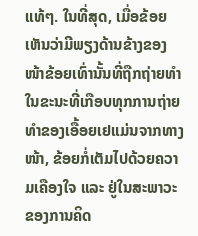ແທ້ໆ. ໃນທີ່ສຸດ, ເມື່ອຂ້ອຍເຫັນວ່າມີພຽງດ້ານຂ້າງຂອງໜ້າຂ້ອຍເທົ່ານັ້ນທີ່ຖືກຖ່າຍທຳ ໃນຂະນະທີ່ເກືອບທຸກການຖ່າຍທຳຂອງເອື້ອຍເຢແມ່ນຈາກທາງໜ້າ, ຂ້ອຍກໍ່ເຕັມໄປດ້ວຍຄວາມເຄືອງໃຈ ແລະ ຢູ່ໃນສະພາວະຂອງການຄິດ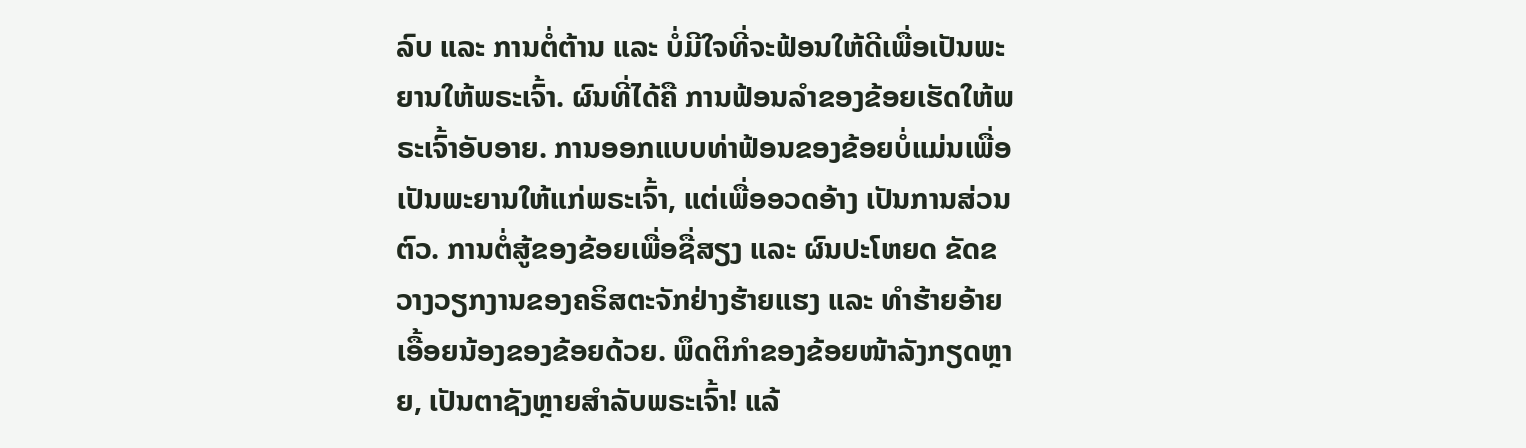ລົບ ແລະ ການຕໍ່ຕ້ານ ແລະ ບໍ່ມີໃຈທີ່ຈະຟ້ອນໃຫ້ດີເພື່ອເປັນພະຍານໃຫ້ພຣະເຈົ້າ. ຜົນທີ່ໄດ້ຄື ການຟ້ອນລຳຂອງຂ້ອຍເຮັດໃຫ້ພຣະເຈົ້າອັບອາຍ. ການອອກແບບທ່າຟ້ອນຂອງຂ້ອຍບໍ່ແມ່ນເພື່ອເປັນພະຍານໃຫ້ແກ່ພຣະເຈົ້າ, ແຕ່ເພື່ອອວດອ້າງ ເປັນການສ່ວນຕົວ. ການຕໍ່ສູ້ຂອງຂ້ອຍເພື່ອຊື່ສຽງ ແລະ ຜົນປະໂຫຍດ ຂັດຂວາງວຽກງານຂອງຄຣິສຕະຈັກຢ່າງຮ້າຍແຮງ ແລະ ທຳຮ້າຍອ້າຍເອື້ອຍນ້ອງຂອງຂ້ອຍດ້ວຍ. ພຶດຕິກຳຂອງຂ້ອຍໜ້າລັງກຽດຫຼາຍ, ເປັນຕາຊັງຫຼາຍສຳລັບພຣະເຈົ້າ! ແລ້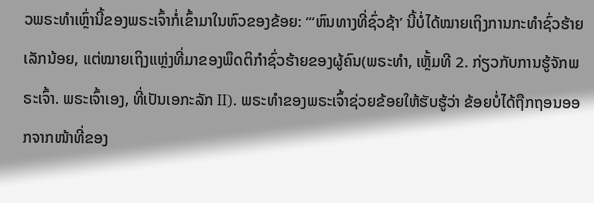ວພຣະທຳເຫຼົ່ານີ້ຂອງພຣະເຈົ້າກໍ່ເຂົ້າມາໃນຫົວຂອງຂ້ອຍ: “‘ຫົນທາງທີ່ຊົ່ວຊ້າ’ ນີ້ບໍ່ໄດ້ໝາຍເຖິງການກະທຳຊົ່ວຮ້າຍເລັກນ້ອຍ, ແຕ່ໝາຍເຖິງແຫຼ່ງທີ່ມາຂອງພຶດຕິກຳຊົ່ວຮ້າຍຂອງຜູ້ຄົນ(ພຣະທຳ, ເຫຼັ້ມທີ 2. ກ່ຽວກັບການຮູ້ຈັກພຣະເຈົ້າ. ພຣະເຈົ້າເອງ, ທີ່ເປັນເອກະລັກ II). ພຣະທຳຂອງພຣະເຈົ້າຊ່ວຍຂ້ອຍໃຫ້ຮັບຮູ້ວ່າ ຂ້ອຍບໍ່ໄດ້ຖືກຖອນອອກຈາກໜ້າທີ່ຂອງ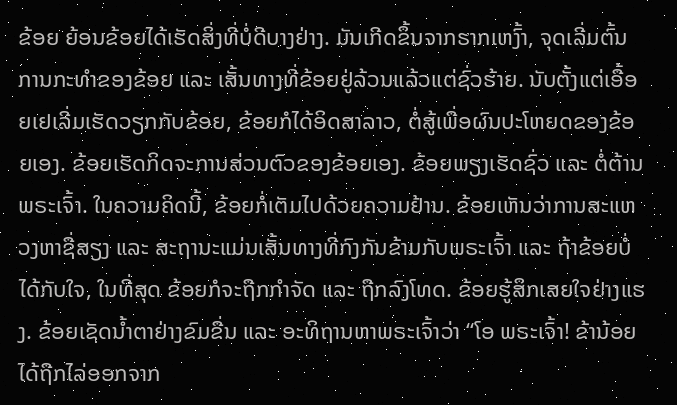ຂ້ອຍ ຍ້ອນຂ້ອຍໄດ້ເຮັດສິ່ງທີ່ບໍ່ດີບາງຢ່າງ. ມັນເກີດຂຶ້ນຈາກຮາກເຫງົ້າ, ຈຸດເລີ່ມຕົ້ນການກະທຳຂອງຂ້ອຍ ແລະ ເສັ້ນທາງທີ່ຂ້ອຍຢູ່ລ້ວນແລ້ວແຕ່ຊົ່ວຮ້າຍ. ນັບຕັ້ງແຕ່ເອື້ອຍເຢເລີ່ມເຮັດວຽກກັບຂ້ອຍ, ຂ້ອຍກໍໄດ້ອິດສາລາວ, ຕໍ່ສູ້ເພື່ອຜົນປະໂຫຍດຂອງຂ້ອຍເອງ. ຂ້ອຍເຮັດກິດຈະການສ່ວນຕົວຂອງຂ້ອຍເອງ. ຂ້ອຍພຽງເຮັດຊົ່ວ ແລະ ຕໍ່ຕ້ານພຣະເຈົ້າ. ໃນຄວາມຄິດນີ້, ຂ້ອຍກໍ່ເຕັມໄປດ້ວຍຄວາມຢ້ານ. ຂ້ອຍເຫັນວ່າການສະແຫວງຫາຊື່ສຽງ ແລະ ສະຖານະແມ່ນເສັ້ນທາງທີ່ກົງກັນຂ້າມກັບພຣະເຈົ້າ ແລະ ຖ້າຂ້ອຍບໍ່ໄດ້ກັບໃຈ, ໃນທີ່ສຸດ ຂ້ອຍກໍຈະຖືກກຳຈັດ ແລະ ຖືກລົງໂທດ. ຂ້ອຍຮູ້ສຶກເສຍໃຈຢ່າງແຮງ. ຂ້ອຍເຊັດນ້ຳຕາຢ່າງຂົມຂື່ນ ແລະ ອະທິຖານຫາພຣະເຈົ້າວ່າ “ໂອ ພຣະເຈົ້າ! ຂ້ານ້ອຍໄດ້ຖືກໄລ່ອອກຈາກ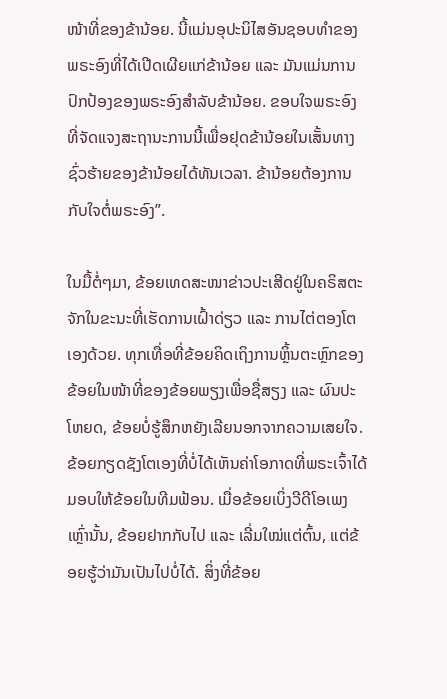ໜ້າທີ່ຂອງຂ້ານ້ອຍ. ນີ້ແມ່ນອຸປະນິໄສອັນຊອບທຳຂອງພຣະອົງທີ່ໄດ້ເປີດເຜີຍແກ່ຂ້ານ້ອຍ ແລະ ມັນແມ່ນການປົກປ້ອງຂອງພຣະອົງສຳລັບຂ້ານ້ອຍ. ຂອບໃຈພຣະອົງທີ່ຈັດແຈງສະຖານະການນີ້ເພື່ອຢຸດຂ້ານ້ອຍໃນເສັ້ນທາງຊົ່ວຮ້າຍຂອງຂ້ານ້ອຍໄດ້ທັນເວລາ. ຂ້ານ້ອຍຕ້ອງການກັບໃຈຕໍ່ພຣະອົງ”.

ໃນມື້ຕໍ່ໆມາ, ຂ້ອຍເທດສະໜາຂ່າວປະເສີດຢູ່ໃນຄຣິສຕະຈັກໃນຂະນະທີ່ເຮັດການເຝົ້າດ່ຽວ ແລະ ການໄຕ່ຕອງໂຕເອງດ້ວຍ. ທຸກເທື່ອທີ່ຂ້ອຍຄິດເຖິງການຫຼິ້ນຕະຫຼົກຂອງຂ້ອຍໃນໜ້າທີ່ຂອງຂ້ອຍພຽງເພື່ອຊື່ສຽງ ແລະ ຜົນປະໂຫຍດ, ຂ້ອຍບໍ່ຮູ້ສຶກຫຍັງເລີຍນອກຈາກຄວາມເສຍໃຈ. ຂ້ອຍກຽດຊັງໂຕເອງທີ່ບໍ່ໄດ້ເຫັນຄ່າໂອກາດທີ່ພຣະເຈົ້າໄດ້ມອບໃຫ້ຂ້ອຍໃນທີມຟ້ອນ. ເມື່ອຂ້ອຍເບິ່ງວີດີໂອເພງເຫຼົ່ານັ້ນ, ຂ້ອຍຢາກກັບໄປ ແລະ ເລີ່ມໃໝ່ແຕ່ຕົ້ນ, ແຕ່ຂ້ອຍຮູ້ວ່າມັນເປັນໄປບໍ່ໄດ້. ສິ່ງທີ່ຂ້ອຍ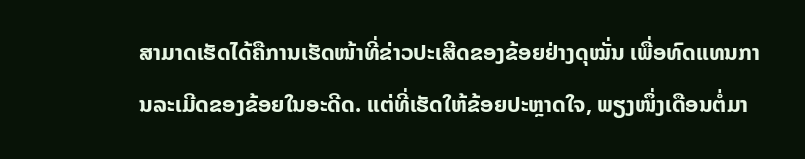ສາມາດເຮັດໄດ້ຄືການເຮັດໜ້າທີ່ຂ່າວປະເສີດຂອງຂ້ອຍຢ່າງດຸໝັ່ນ ເພື່ອທົດແທນການລະເມີດຂອງຂ້ອຍໃນອະດີດ. ແຕ່ທີ່ເຮັດໃຫ້ຂ້ອຍປະຫຼາດໃຈ, ພຽງໜຶ່ງເດືອນຕໍ່ມາ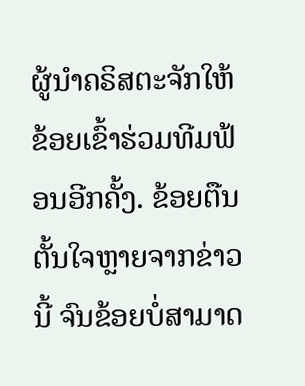ຜູ້ນຳຄຣິສຕະຈັກໃຫ້ຂ້ອຍເຂົ້າຮ່ວມທີມຟ້ອນອີກຄັ້ງ. ຂ້ອຍຕືນຕັ້ນໃຈຫຼາຍຈາກຂ່າວນີ້ ຈົນຂ້ອຍບໍ່ສາມາດ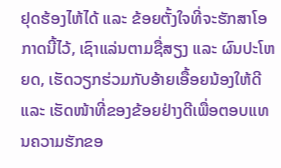ຢຸດຮ້ອງໄຫ້ໄດ້ ແລະ ຂ້ອຍຕັ້ງໃຈທີ່ຈະຮັກສາໂອກາດນີ້ໄວ້, ເຊົາແລ່ນຕາມຊື່ສຽງ ແລະ ຜົນປະໂຫຍດ, ເຮັດວຽກຮ່ວມກັບອ້າຍເອື້ອຍນ້ອງໃຫ້ດີ ແລະ ເຮັດໜ້າທີ່ຂອງຂ້ອຍຢ່າງດີເພື່ອຕອບແທນຄວາມຮັກຂອ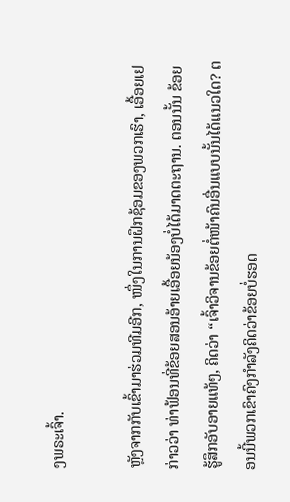ງພຣະເຈົ້າ.

ຫຼັງຈາກກັບເຂົ້າມາຮ່ວມທີມອີກ, ໜຶ່ງໃນການຝຶກຊ້ອມຂອງພວກເຮົາ, ເອື້ອຍເຢກ່າວວ່າ ທ່າຟ້ອນທີ່ຂ້ອຍສອນອ້າຍເອື້ອຍນ້ອງບໍ່ໄດ້ມາດຕະຖານ. ຕອນນັ້ນ ຂ້ອຍຮູ້ສຶກອັບອາຍແທ້ໆ, ຄິດວ່າ “ເຈົ້າວິຈານຂ້ອຍຕໍ່ໜ້າຄົນອື່ນແບບນັ້ນໄດ້ແນວໃດ? ຕອນນີ້ພວກເຂົາຄົງກຳລັງຄິດວ່າຂ້ອຍບໍ່ຮອດ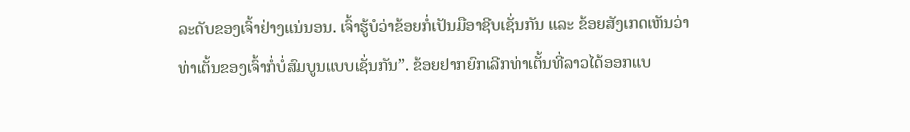ລະດັບຂອງເຈົ້າຢ່າງແນ່ນອນ. ເຈົ້າຮູ້ບໍວ່າຂ້ອຍກໍ່ເປັນມືອາຊີບເຊັ່ນກັນ ແລະ ຂ້ອຍສັງເກດເຫັນວ່າທ່າເຕັ້ນຂອງເຈົ້າກໍ່ບໍ່ສົມບູນແບບເຊັ່ນກັນ”. ຂ້ອຍຢາກຍົກເລີກທ່າເຕັ້ນທີ່ລາວໄດ້ອອກແບ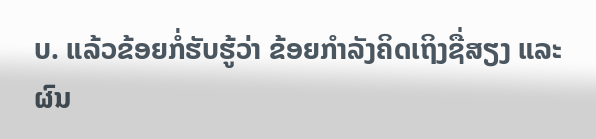ບ. ແລ້ວຂ້ອຍກໍ່ຮັບຮູ້ວ່າ ຂ້ອຍກຳລັງຄິດເຖິງຊື່ສຽງ ແລະ ຜົນ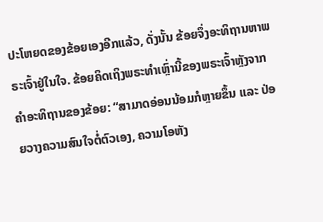ປະໂຫຍດຂອງຂ້ອຍເອງອີກແລ້ວ, ດັ່ງນັ້ນ ຂ້ອຍຈຶ່ງອະທິຖານຫາພຣະເຈົ້າຢູ່ໃນໃຈ. ຂ້ອຍຄິດເຖິງພຣະທຳເຫຼົ່ານີ້ຂອງພຣະເຈົ້າຫຼັງຈາກຄຳອະທິຖານຂອງຂ້ອຍ: “ສາມາດອ່ອນນ້ອມກໍຫຼາຍຂຶ້ນ ແລະ ປ່ອຍວາງຄວາມສົນໃຈຕໍ່ຕົວເອງ, ຄວາມໂອຫັງ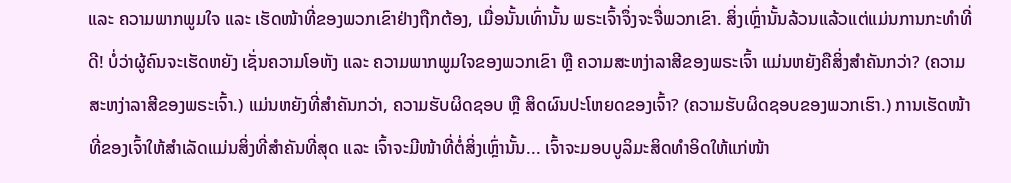ແລະ ຄວາມພາກພູມໃຈ ແລະ ເຮັດໜ້າທີ່ຂອງພວກເຂົາຢ່າງຖືກຕ້ອງ, ເມື່ອນັ້ນເທົ່ານັ້ນ ພຣະເຈົ້າຈຶ່ງຈະຈື່ພວກເຂົາ. ສິ່ງເຫຼົ່ານັ້ນລ້ວນແລ້ວແຕ່ແມ່ນການກະທໍາທີ່ດີ! ບໍ່ວ່າຜູ້ຄົນຈະເຮັດຫຍັງ ເຊັ່ນຄວາມໂອຫັງ ແລະ ຄວາມພາກພູມໃຈຂອງພວກເຂົາ ຫຼື ຄວາມສະຫງ່າລາສີຂອງພຣະເຈົ້າ ແມ່ນຫຍັງຄືສິ່ງສໍາຄັນກວ່າ? (ຄວາມສະຫງ່າລາສີຂອງພຣະເຈົ້າ.) ແມ່ນຫຍັງທີ່ສໍາຄັນກວ່າ, ຄວາມຮັບຜິດຊອບ ຫຼື ສິດຜົນປະໂຫຍດຂອງເຈົ້າ? (ຄວາມຮັບຜິດຊອບຂອງພວກເຮົາ.) ການເຮັດໜ້າທີ່ຂອງເຈົ້າໃຫ້ສໍາເລັດແມ່ນສິ່ງທີ່ສໍາຄັນທີ່ສຸດ ແລະ ເຈົ້າຈະມີໜ້າທີ່ຕໍ່ສິ່ງເຫຼົ່ານັ້ນ... ເຈົ້າຈະມອບບູລິມະສິດທໍາອິດໃຫ້ແກ່ໜ້າ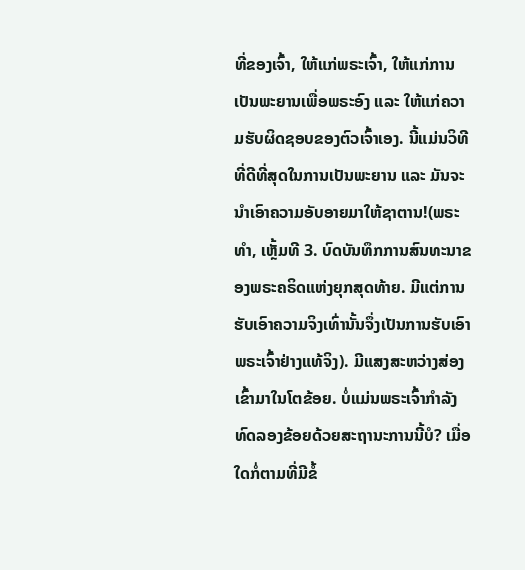ທີ່ຂອງເຈົ້າ, ໃຫ້ແກ່ພຣະເຈົ້າ, ໃຫ້ແກ່ການເປັນພະຍານເພື່ອພຣະອົງ ແລະ ໃຫ້ແກ່ຄວາມຮັບຜິດຊອບຂອງຕົວເຈົ້າເອງ. ນີ້ແມ່ນວິທີທີ່ດີທີ່ສຸດໃນການເປັນພະຍານ ແລະ ມັນຈະນໍາເອົາຄວາມອັບອາຍມາໃຫ້ຊາຕານ!(ພຣະທຳ, ເຫຼັ້ມທີ 3. ບົດບັນທຶກການສົນທະນາຂອງພຣະຄຣິດແຫ່ງຍຸກສຸດທ້າຍ. ມີແຕ່ການຮັບເອົາຄວາມຈິງເທົ່ານັ້ນຈຶ່ງເປັນການຮັບເອົາພຣະເຈົ້າຢ່າງແທ້ຈິງ). ມີແສງສະຫວ່າງສ່ອງເຂົ້າມາໃນໂຕຂ້ອຍ. ບໍ່ແມ່ນພຣະເຈົ້າກຳລັງທົດລອງຂ້ອຍດ້ວຍສະຖານະການນີ້ບໍ? ເມື່ອໃດກໍ່ຕາມທີ່ມີຂໍ້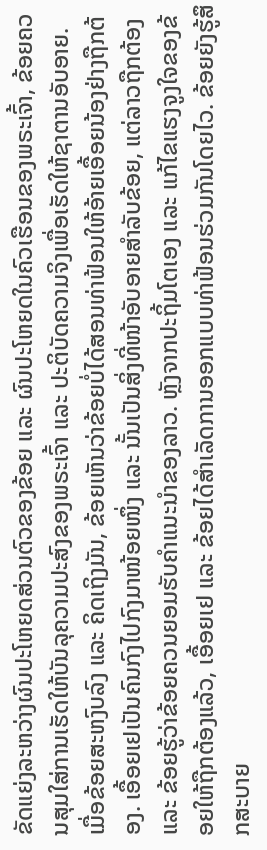ຂັດແຍ່ງລະຫວ່າງຜົນປະໂຫຍດສ່ວນຕົວຂອງຂ້ອຍ ແລະ ຜົນປະໂຫຍດໃນຄົວເຮືອນຂອງພຣະເຈົ້າ, ຂ້ອຍຄວນສຸມໃສ່ການເຮັດໃຫ້ບັນລຸຄວາມປະສົງຂອງພຣະເຈົ້າ ແລະ ປະຕິບັດຄວາມຈິງເພື່ອເຮັດໃຫ້ຊາຕານອັບອາຍ. ເມື່ອຂ້ອຍສະຫງົບລົງ ແລະ ຄິດເຖິງມັນ, ຂ້ອຍເຫັນວ່າຂ້ອຍບໍ່ໄດ້ສອນທ່າຟ້ອນໃຫ້ອ້າຍເອື້ອຍນ້ອງຢ່າງຖືກຕ້ອງ. ເອື້ອຍເຢເປັນຄົນກົງໄປກົງມາໜ້ອຍໜຶ່ງ ແລະ ນັ້ນເປັນສິ່ງທີ່ໜ້າອັບອາຍສຳລັບຂ້ອຍ, ແຕ່ລາວຖືກຕ້ອງ ແລະ ຂ້ອຍຮູ້ວ່າຂ້ອຍຄວນຍອມຮັບຄຳແນະນຳຂອງລາວ. ຫຼັງຈາກປະຖິ້ມໂຕເອງ ແລະ ແກ້ໄຂແຮງຈູງໃຈຂອງຂ້ອຍໃຫ້ຖືກຕ້ອງແລ້ວ, ເອື້ອຍເຢ ແລະ ຂ້ອຍໄດ້ສຳເລັດການອອກແບບທ່າຟ້ອນຮ່ວມກັນໂດຍໄວ. ຂ້ອຍຍັງຮູ້ສຶກສະບາຍ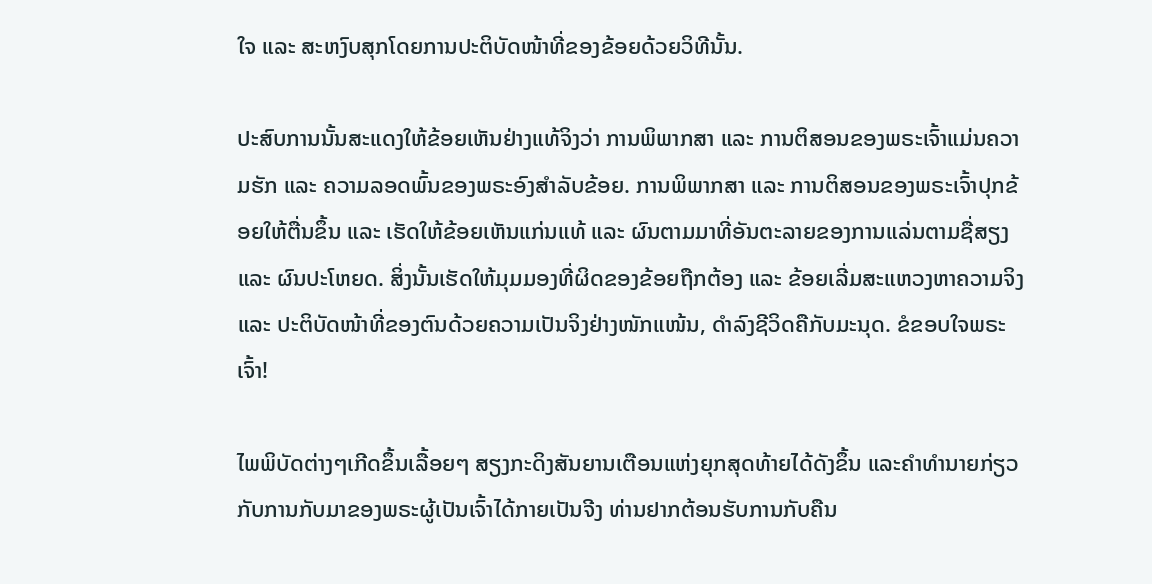ໃຈ ແລະ ສະຫງົບສຸກໂດຍການປະຕິບັດໜ້າທີ່ຂອງຂ້ອຍດ້ວຍວິທີນັ້ນ.

ປະສົບການນັ້ນສະແດງໃຫ້ຂ້ອຍເຫັນຢ່າງແທ້ຈິງວ່າ ການພິພາກສາ ແລະ ການຕິສອນຂອງພຣະເຈົ້າແມ່ນຄວາມຮັກ ແລະ ຄວາມລອດພົ້ນຂອງພຣະອົງສຳລັບຂ້ອຍ. ການພິພາກສາ ແລະ ການຕິສອນຂອງພຣະເຈົ້າປຸກຂ້ອຍໃຫ້ຕື່ນຂຶ້ນ ແລະ ເຮັດໃຫ້ຂ້ອຍເຫັນແກ່ນແທ້ ແລະ ຜົນຕາມມາທີ່ອັນຕະລາຍຂອງການແລ່ນຕາມຊື່ສຽງ ແລະ ຜົນປະໂຫຍດ. ສິ່ງນັ້ນເຮັດໃຫ້ມຸມມອງທີ່ຜິດຂອງຂ້ອຍຖືກຕ້ອງ ແລະ ຂ້ອຍເລີ່ມສະແຫວງຫາຄວາມຈິງ ແລະ ປະຕິບັດໜ້າທີ່ຂອງຕົນດ້ວຍຄວາມເປັນຈິງຢ່າງໜັກແໜ້ນ, ດຳລົງຊີວິດຄືກັບມະນຸດ. ຂໍຂອບໃຈພຣະເຈົ້າ!

ໄພພິບັດຕ່າງໆເກີດຂຶ້ນເລື້ອຍໆ ສຽງກະດິງສັນຍານເຕືອນແຫ່ງຍຸກສຸດທ້າຍໄດ້ດັງຂຶ້ນ ແລະຄໍາທໍານາຍກ່ຽວກັບການກັບມາຂອງພຣະຜູ້ເປັນເຈົ້າໄດ້ກາຍເປັນຈີງ ທ່ານຢາກຕ້ອນຮັບການກັບຄືນ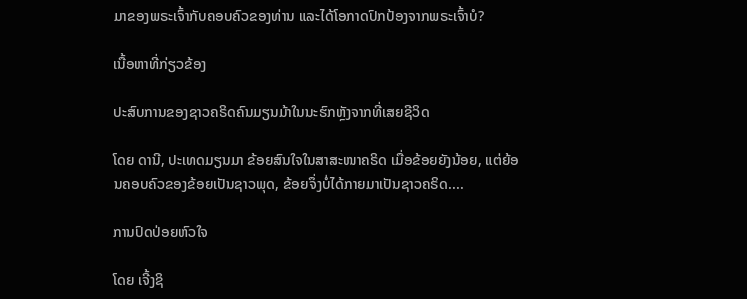ມາຂອງພຣະເຈົ້າກັບຄອບຄົວຂອງທ່ານ ແລະໄດ້ໂອກາດປົກປ້ອງຈາກພຣະເຈົ້າບໍ?

ເນື້ອຫາທີ່ກ່ຽວຂ້ອງ

ປະສົບການຂອງຊາວຄຣິດຄົນມຽນມ້າໃນນະຮົກຫຼັງຈາກທີ່ເສຍຊີວິດ

ໂດຍ ດານີ, ປະເທດມຽນມາ ຂ້ອຍສົນໃຈໃນສາສະໜາຄຣິດ ເມື່ອຂ້ອຍຍັງນ້ອຍ, ແຕ່ຍ້ອນຄອບຄົວຂອງຂ້ອຍເປັນຊາວພຸດ, ຂ້ອຍຈຶ່ງບໍ່ໄດ້ກາຍມາເປັນຊາວຄຣິດ....

ການປົດປ່ອຍຫົວໃຈ

ໂດຍ ເຈີ້ງຊິ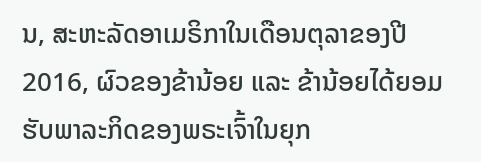ນ, ສະຫະລັດອາເມຣິກາໃນເດືອນຕຸລາຂອງປີ 2016, ຜົວຂອງຂ້ານ້ອຍ ແລະ ຂ້ານ້ອຍໄດ້ຍອມຮັບພາລະກິດຂອງພຣະເຈົ້າໃນຍຸກ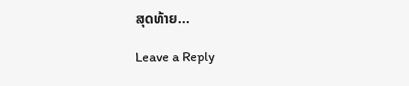ສຸດທ້າຍ...

Leave a Reply